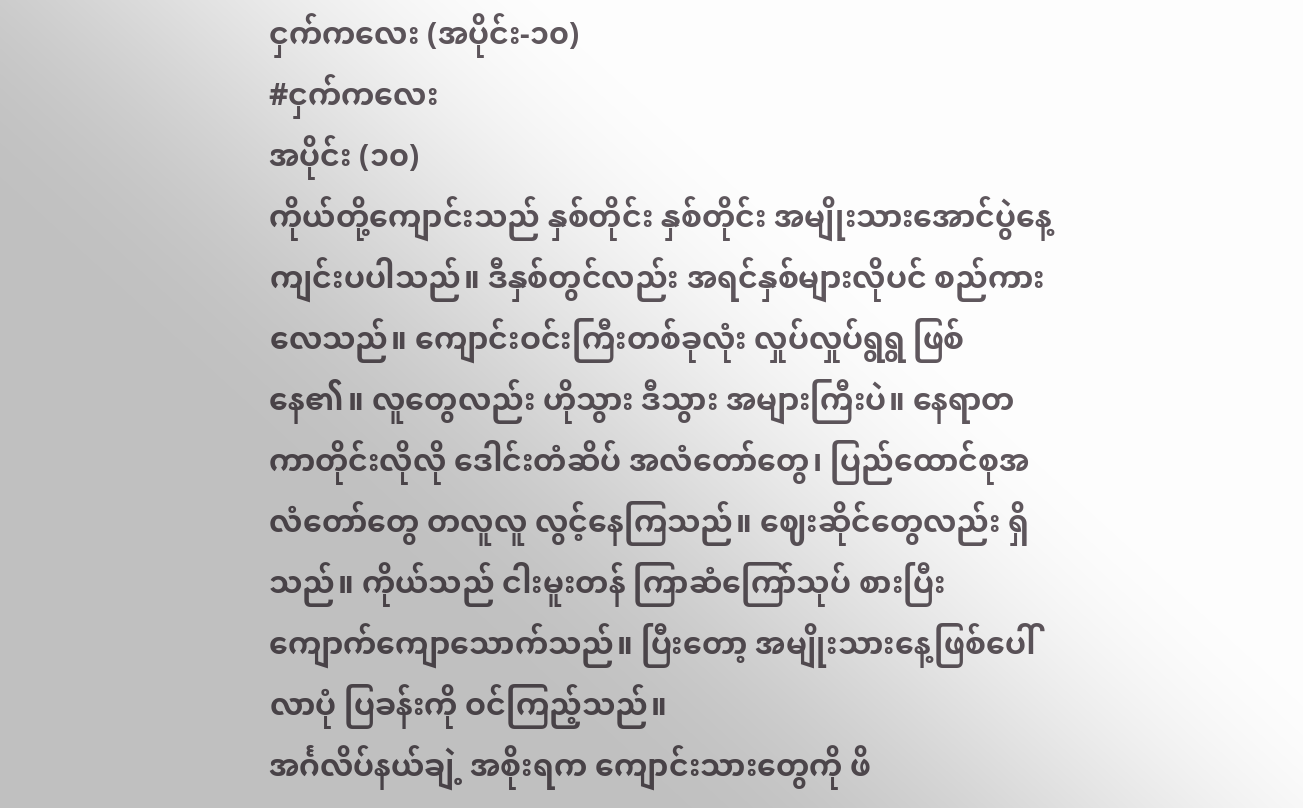ငှက်ကလေး (အပိုင်း-၁၀)
#ငှက်ကလေး
အပိုင်း (၁၀)
ကိုယ်တို့ကျောင်းသည် နှစ်တိုင်း နှစ်တိုင်း အမျိုးသားအောင်ပွဲနေ့ ကျင်းပပါသည်။ ဒီနှစ်တွင်လည်း အရင်နှစ်များလိုပင် စည်ကားလေသည်။ ကျောင်းဝင်းကြီးတစ်ခုလုံး လှုပ်လှုပ်ရွရွ ဖြစ်နေ၏။ လူတွေလည်း ဟိုသွား ဒီသွား အများကြီးပဲ။ နေရာတကာတိုင်းလိုလို ဒေါင်းတံဆိပ် အလံတော်တွေ၊ ပြည်ထောင်စုအလံတော်တွေ တလူလူ လွင့်နေကြသည်။ ဈေးဆိုင်တွေလည်း ရှိသည်။ ကိုယ်သည် ငါးမူးတန် ကြာဆံကြော်သုပ် စားပြီး ကျောက်ကျောသောက်သည်။ ပြီးတော့ အမျိုးသားနေ့ဖြစ်ပေါ်လာပုံ ပြခန်းကို ဝင်ကြည့်သည်။
အင်္ဂလိပ်နယ်ချဲ့ အစိုးရက ကျောင်းသားတွေကို ဖိ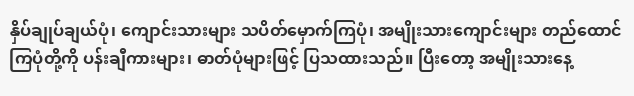နှိပ်ချုပ်ချယ်ပုံ၊ ကျောင်းသားများ သပိတ်မှောက်ကြပုံ၊ အမျိုးသားကျောင်းများ တည်ထောင်ကြပုံတို့ကို ပန်းချီကားများ၊ ဓာတ်ပုံများဖြင့် ပြသထားသည်။ ပြီးတော့ အမျိုးသားနေ့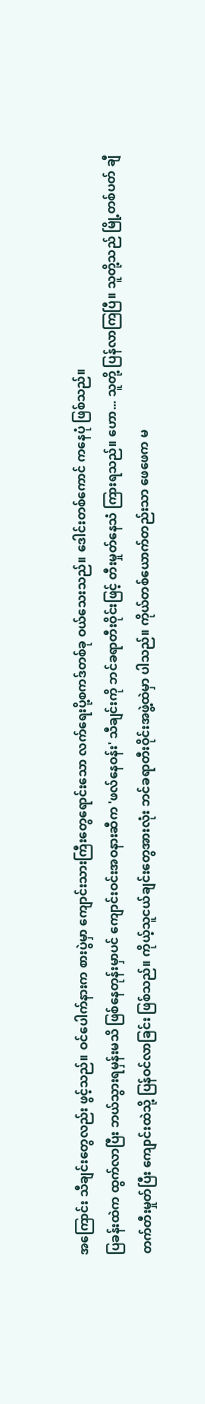အကြောင်း သီချင်းတွေလည်း ဖွင့်သည်။ ဝင်ပေါက်နားက စားပွဲမှာ ကျောင်းသားကြီးတွေရောင်းသော လက်ရေးပို့စကဒ်တစ်ခု ဝယ်သေးသည်။ ဒေါင်းတစ်ကောင် ကနေပုံ ဖြစ်သည်။
ပြခန်းထဲက ထွက်လာပြီး ဘယ်သွားရမှန်းမသိ ဖြစ်နေတုန်းမှာပင် ကျောင်းဝင်းအဝနားဆီက 'ဖလ်နေဝန်း' သီချင်းကို ဘင်ခရာတီးဝိုင်းဖြင့် တီးမှုတ်နေသံ ကြားရသည်။ ဟော... သူတို့ ပြန်လာကြပြီ။ သူတို့သည် မြို့တစ်ပတ် ချီတက်တီးမှုတ်ပြီး ကျောင်းထဲသို့ ပြန်ဝင်လာခြင်း ဖြစ်သည်။ ကိုယ့်သူငယ်ချင်းတွေအားလုံး ဘင်ခရာတီးဝိုင်းအဖွဲ့ထဲမှာ ပါသည်။ ကိုယ်တစ်ယောက်တည်းသာ ဖေဖေက မ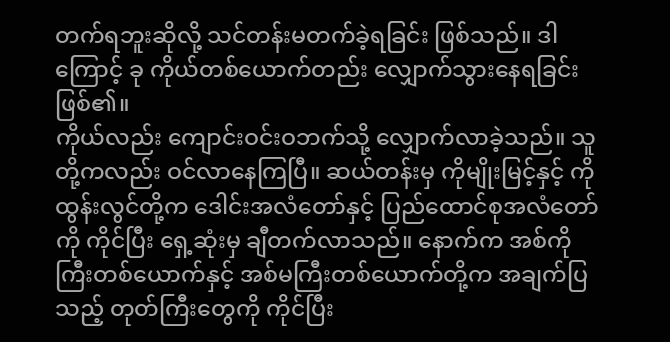တက်ရဘူးဆိုလို့ သင်တန်းမတက်ခဲ့ရခြင်း ဖြစ်သည်။ ဒါကြောင့် ခု ကိုယ်တစ်ယောက်တည်း လျှောက်သွားနေရခြင်း ဖြစ်၏။
ကိုယ်လည်း ကျောင်းဝင်းဝဘက်သို့ လျှောက်လာခဲ့သည်။ သူတို့ကလည်း ဝင်လာနေကြပြီ။ ဆယ်တန်းမှ ကိုမျိုးမြင့်နှင့် ကိုထွန်းလွင်တို့က ဒေါင်းအလံတော်နှင့် ပြည်ထောင်စုအလံတော်ကို ကိုင်ပြီး ရှေ့ဆုံးမှ ချီတက်လာသည်။ နောက်က အစ်ကိုကြီးတစ်ယောက်နှင့် အစ်မကြီးတစ်ယောက်တို့က အချက်ပြသည့် တုတ်ကြီးတွေကို ကိုင်ပြီး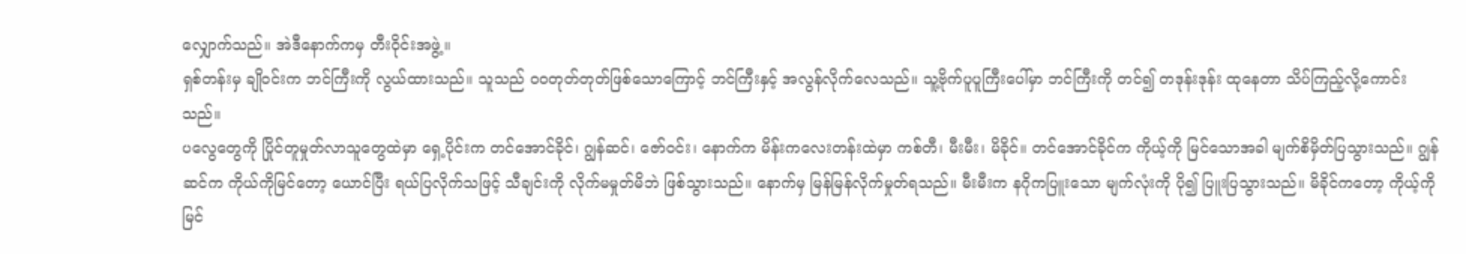လျှောက်သည်။ အဲဒီနောက်ကမှ တီးဝိုင်းအဖွဲ့။
ရှစ်တန်းမှ ချိုဝင်းက ဘင်ကြီးကို လွယ်ထားသည်။ သူသည် ဝဝတုတ်တုတ်ဖြစ်သောကြောင့် ဘင်ကြီးနှင့် အလွန်လိုက်လေသည်။ သူ့ဗိုက်ပူပူကြီးပေါ်မှာ ဘင်ကြီးကို တင်၍ တဒုန်းဒုန်း ထုနေတာ သိပ်ကြည့်လို့ကောင်းသည်။
ပလွေတွေကို ပြိုင်တူမှုတ်လာသူတွေထဲမှာ ရှေ့ပိုင်းက တင်အောင်ခိုင်၊ ဂျွန်ဆင်၊ ဇော်ဝင်း၊ နောက်က မိန်းကလေးတန်းထဲမှာ ကစ်တီ၊ မီးမီး၊ မိခိုင်။ တင်အောင်ခိုင်က ကိုယ့်ကို မြင်သောအခါ မျက်စိမှိတ်ပြသွားသည်။ ဂျွန်ဆင်က ကိုယ်ကိုမြင်တော့ ယောင်ပြီး ရယ်ပြလိုက်သဖြင့် သီချင်းကို လိုက်မမှုတ်မိဘဲ ဖြစ်သွားသည်။ နောက်မှ မြန်မြန်လိုက်မှုတ်ရသည်။ မီးမီးက နဂိုကပြူးသော မျက်လုံးကို ပို၍ ပြူးပြသွားသည်။ မိခိုင်ကတော့ ကိုယ့်ကို မြင်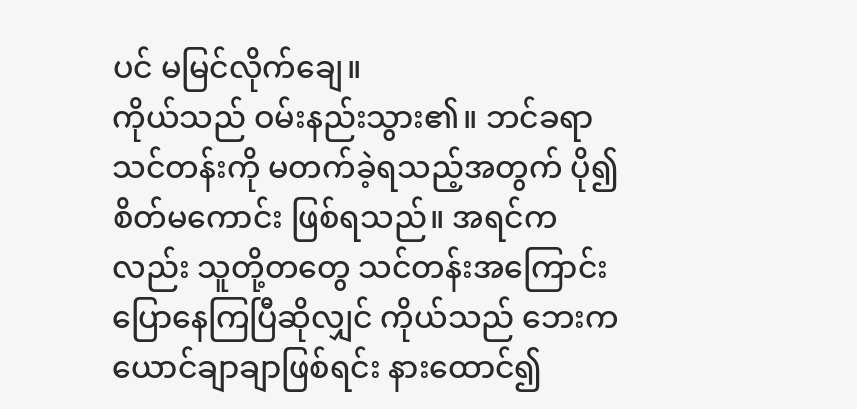ပင် မမြင်လိုက်ချေ။
ကိုယ်သည် ဝမ်းနည်းသွား၏။ ဘင်ခရာသင်တန်းကို မတက်ခဲ့ရသည့်အတွက် ပို၍ စိတ်မကောင်း ဖြစ်ရသည်။ အရင်ကလည်း သူတို့တတွေ သင်တန်းအကြောင်း ပြောနေကြပြီဆိုလျှင် ကိုယ်သည် ဘေးက ယောင်ချာချာဖြစ်ရင်း နားထောင်၍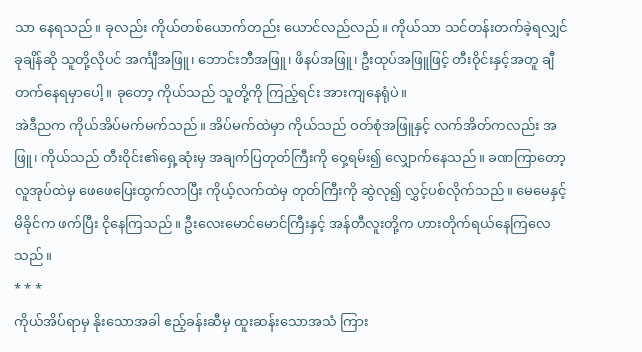သာ နေရသည်။ ခုလည်း ကိုယ်တစ်ယောက်တည်း ယောင်လည်လည်။ ကိုယ်သာ သင်တန်းတက်ခဲ့ရလျှင် ခုချိန်ဆို သူတို့လိုပင် အင်္ကျီအဖြူ၊ ဘောင်းဘီအဖြူ၊ ဖိနပ်အဖြူ၊ ဦးထုပ်အဖြူဖြင့် တီးဝိုင်းနှင့်အတူ ချီတက်နေရမှာပေါ့။ ခုတော့ ကိုယ်သည် သူတို့ကို ကြည့်ရင်း အားကျနေရုံပဲ။
အဲဒီညက ကိုယ်အိပ်မက်မက်သည်။ အိပ်မက်ထဲမှာ ကိုယ်သည် ဝတ်စုံအဖြူနှင့် လက်အိတ်ကလည်း အဖြူ၊ ကိုယ်သည် တီးဝိုင်း၏ရှေ့ဆုံးမှ အချက်ပြတုတ်ကြီးကို ဝှေ့ရမ်း၍ လျှောက်နေသည်။ ခဏကြာတော့ လူအုပ်ထဲမှ ဖေဖေပြေးထွက်လာပြီး ကိုယ့်လက်ထဲမှ တုတ်ကြီးကို ဆွဲလု၍ လွှင့်ပစ်လိုက်သည်။ မေမေနှင့် မိခိုင်က ဖက်ပြီး ငိုနေကြသည်။ ဦးလေးမောင်မောင်ကြီးနှင့် အန်တီလူးတို့က ဟားတိုက်ရယ်နေကြလေသည်။
* * *
ကိုယ်အိပ်ရာမှ နိုးသောအခါ ဧည့်ခန်းဆီမှ ထူးဆန်းသောအသံ ကြား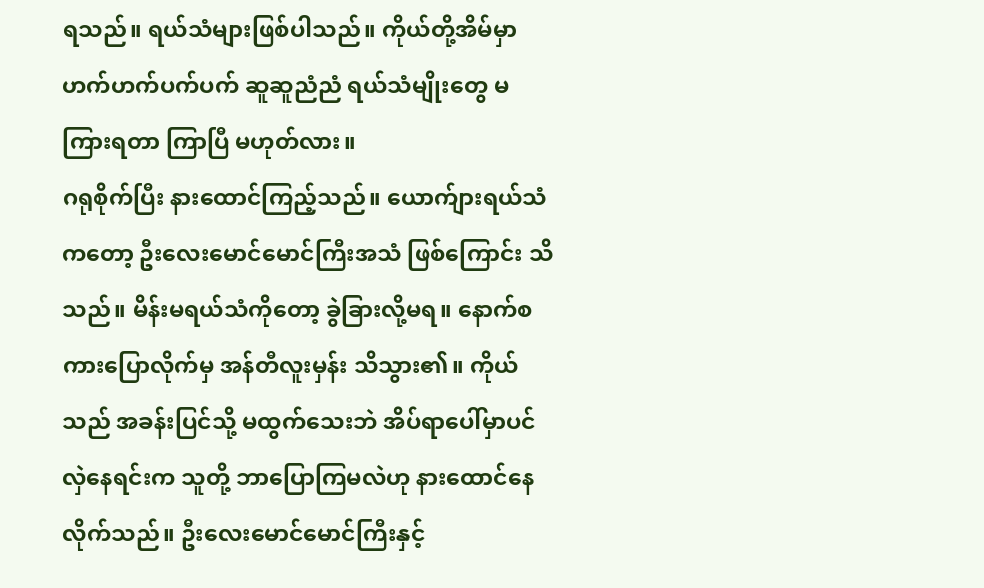ရသည်။ ရယ်သံများဖြစ်ပါသည်။ ကိုယ်တို့အိမ်မှာ ဟက်ဟက်ပက်ပက် ဆူဆူညံညံ ရယ်သံမျိုးတွေ မကြားရတာ ကြာပြီ မဟုတ်လား။
ဂရုစိုက်ပြီး နားထောင်ကြည့်သည်။ ယောက်ျားရယ်သံကတော့ ဦးလေးမောင်မောင်ကြီးအသံ ဖြစ်ကြောင်း သိသည်။ မိန်းမရယ်သံကိုတော့ ခွဲခြားလို့မရ။ နောက်စကားပြောလိုက်မှ အန်တီလူးမှန်း သိသွား၏။ ကိုယ်သည် အခန်းပြင်သို့ မထွက်သေးဘဲ အိပ်ရာပေါ်မှာပင် လှဲနေရင်းက သူတို့ ဘာပြောကြမလဲဟု နားထောင်နေလိုက်သည်။ ဦးလေးမောင်မောင်ကြီးနှင့်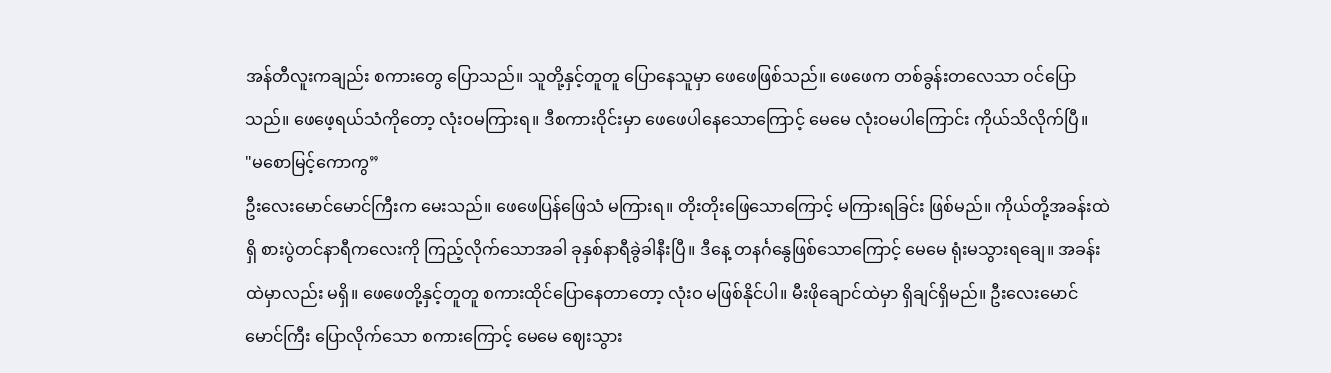အန်တီလူးကချည်း စကားတွေ ပြောသည်။ သူတို့နှင့်တူတူ ပြောနေသူမှာ ဖေဖေဖြစ်သည်။ ဖေဖေက တစ်ခွန်းတလေသာ ဝင်ပြောသည်။ ဖေဖေ့ရယ်သံကိုတော့ လုံးဝမကြားရ။ ဒီစကားဝိုင်းမှာ ဖေဖေပါနေသောကြောင့် မေမေ လုံးဝမပါကြောင်း ကိုယ်သိလိုက်ပြီ။
"မစောမြင့်ကောကွ”
ဦးလေးမောင်မောင်ကြီးက မေးသည်။ ဖေဖေပြန်ဖြေသံ မကြားရ။ တိုးတိုးဖြေသောကြောင့် မကြားရခြင်း ဖြစ်မည်။ ကိုယ်တို့အခန်းထဲရှိ စားပွဲတင်နာရီကလေးကို ကြည့်လိုက်သောအခါ ခုနှစ်နာရီခွဲခါနီးပြီ။ ဒီနေ့ တနင်္ဂနွေဖြစ်သောကြောင့် မေမေ ရုံးမသွားရချေ။ အခန်းထဲမှာလည်း မရှိ။ ဖေဖေတို့နှင့်တူတူ စကားထိုင်ပြောနေတာတော့ လုံးဝ မဖြစ်နိုင်ပါ။ မီးဖိုချောင်ထဲမှာ ရှိချင်ရှိမည်။ ဦးလေးမောင်မောင်ကြီး ပြောလိုက်သော စကားကြောင့် မေမေ ဈေးသွား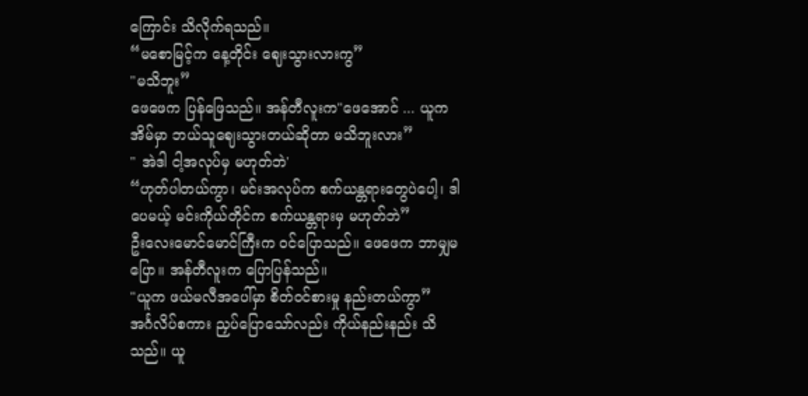ကြောင်း သိလိုက်ရသည်။
“မစောမြင့်က နေ့တိုင်း ဈေးသွားလားကွ”
"မသိဘူး”
ဖေဖေက ပြန်ဖြေသည်။ အန်တီလူးက"ဖေအောင် ... ယူက အိမ်မှာ ဘယ်သူဈေးသွားတယ်ဆိုတာ မသိဘူးလား”
" အဲဒါ ငါ့အလုပ်မှ မဟုတ်ဘဲ'
“ဟုတ်ပါတယ်ကွာ၊ မင်းအလုပ်က စက်ယန္တရားတွေပဲပေါ့၊ ဒါပေမယ့် မင်းကိုယ်တိုင်က စက်ယန္တရားမှ မဟုတ်ဘဲ”
ဦးလေးမောင်မောင်ကြီးက ဝင်ပြောသည်။ ဖေဖေက ဘာမျှမပြော။ အန်တီလူးက ပြောပြန်သည်။
"ယူက ဖယ်မလီအပေါ်မှာ စိတ်ဝင်စားမှု နည်းတယ်ကွာ”
အင်္ဂလိပ်စကား ညှပ်ပြောသော်လည်း ကိုယ်နည်းနည်း သိသည်။ ယူ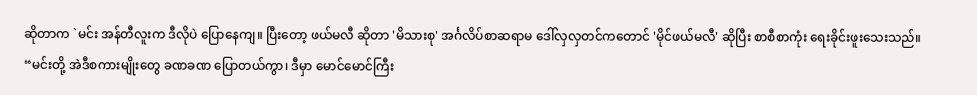ဆိုတာက `မင်း အန်တီလူးက ဒီလိုပဲ ပြောနေကျ။ ပြီးတော့ ဖယ်မလီ ဆိုတာ 'မိသားစု' အင်္ဂလိပ်စာဆရာမ ဒေါ်လှလှတင်ကတောင် 'မိုင်ဖယ်မလီ' ဆိုပြီး စာစီစာကုံး ရေးခိုင်းဖူးသေးသည်။
“မင်းတို့ အဲဒီစကားမျိုးတွေ ခဏခဏ ပြောတယ်ကွာ၊ ဒီမှာ မောင်မောင်ကြီး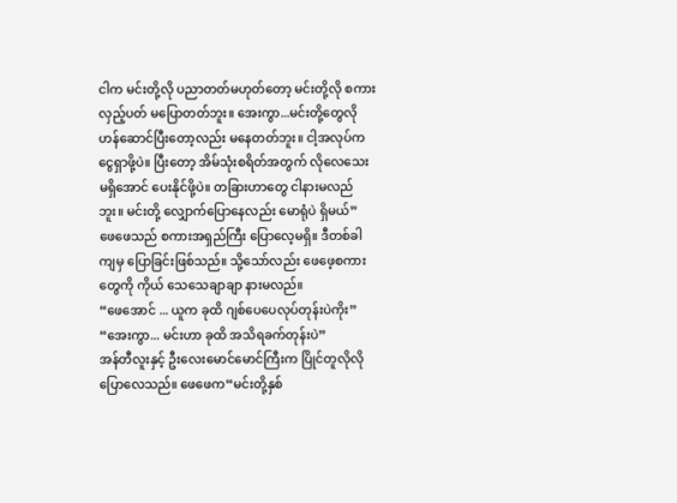ငါက မင်းတို့လို ပညာတတ်မဟုတ်တော့ မင်းတို့လို စကားလှည့်ပတ် မပြောတတ်ဘူး။ အေးကွာ...မင်းတို့တွေလို ဟန်ဆောင်ပြီးတော့လည်း မနေတတ်ဘူး။ ငါ့အလုပ်က ငွေရှာဖို့ပဲ။ ပြီးတော့ အိမ်သုံးစရိတ်အတွက် လိုလေသေးမရှိအောင် ပေးနိုင်ဖို့ပဲ။ တခြားဟာတွေ ငါနားမလည်ဘူး။ မင်းတို့ လျှောက်ပြောနေလည်း မောရုံပဲ ရှိမယ်”
ဖေဖေသည် စကားအရှည်ကြီး ပြောလေ့မရှိ။ ဒီတစ်ခါကျမှ ပြောခြင်းဖြစ်သည်။ သို့သော်လည်း ဖေဖေ့စကားတွေကို ကိုယ် သေသေချာချာ နားမလည်။
“ဖေအောင် ... ယူက ခုထိ ဂျစ်ပေပေလုပ်တုန်းပဲကိုး”
“အေးကွာ... မင်းဟာ ခုထိ အသိရခက်တုန်းပဲ”
အန်တီလူးနှင့် ဦးလေးမောင်မောင်ကြီးက ပြိုင်တူလိုလို ပြောလေသည်။ ဖေဖေက“မင်းတို့နှစ်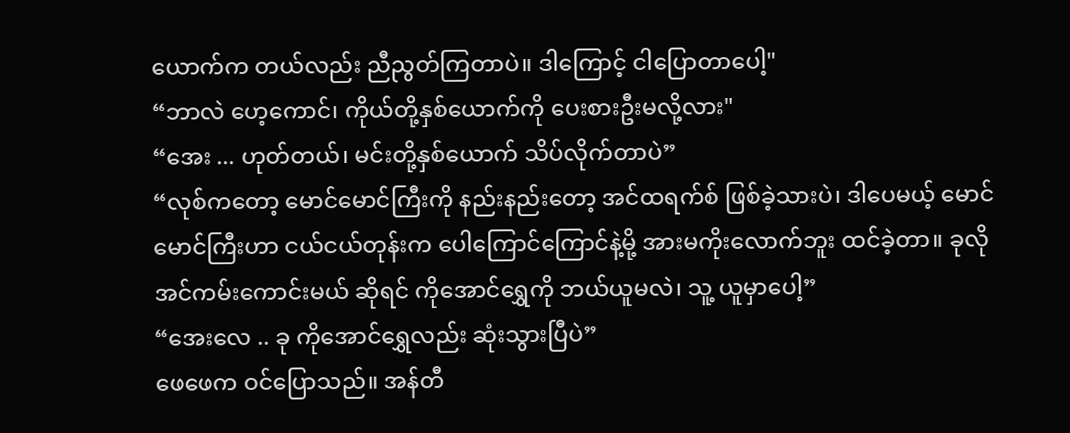ယောက်က တယ်လည်း ညီညွတ်ကြတာပဲ။ ဒါကြောင့် ငါပြောတာပေါ့"
“ဘာလဲ ဟေ့ကောင်၊ ကိုယ်တို့နှစ်ယောက်ကို ပေးစားဦးမလို့လား"
“အေး ... ဟုတ်တယ်၊ မင်းတို့နှစ်ယောက် သိပ်လိုက်တာပဲ”
“လုစ်ကတော့ မောင်မောင်ကြီးကို နည်းနည်းတော့ အင်ထရက်စ် ဖြစ်ခဲ့သားပဲ၊ ဒါပေမယ့် မောင်မောင်ကြီးဟာ ငယ်ငယ်တုန်းက ပေါကြောင်ကြောင်နဲ့မို့ အားမကိုးလောက်ဘူး ထင်ခဲ့တာ။ ခုလို အင်ကမ်းကောင်းမယ် ဆိုရင် ကိုအောင်ရွှေကို ဘယ်ယူမလဲ၊ သူ့ ယူမှာပေါ့”
“အေးလေ .. ခု ကိုအောင်ရွှေလည်း ဆုံးသွားပြီပဲ”
ဖေဖေက ဝင်ပြောသည်။ အန်တီ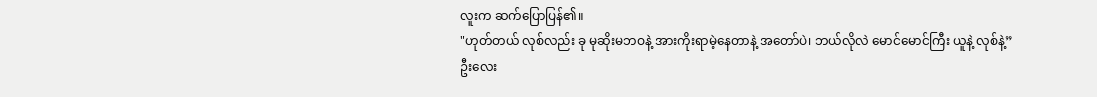လူးက ဆက်ပြောပြန်၏။
"ဟုတ်တယ် လုစ်လည်း ခု မုဆိုးမဘဝနဲ့ အားကိုးရာမဲ့နေတာနဲ့ အတော်ပဲ၊ ဘယ်လိုလဲ မောင်မောင်ကြီး ယူနဲ့ လုစ်နဲ့”
ဦးလေး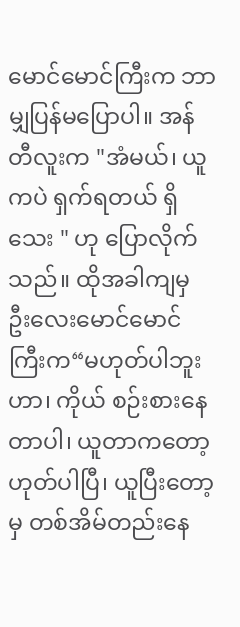မောင်မောင်ကြီးက ဘာမျှပြန်မပြောပါ။ အန်တီလူးက "အံမယ်၊ ယူကပဲ ရှက်ရတယ် ရှိသေး " ဟု ပြောလိုက်သည်။ ထိုအခါကျမှ ဦးလေးမောင်မောင်ကြီးက“မဟုတ်ပါဘူးဟာ၊ ကိုယ် စဉ်းစားနေတာပါ၊ ယူတာကတော့ ဟုတ်ပါပြီ၊ ယူပြီးတော့မှ တစ်အိမ်တည်းနေ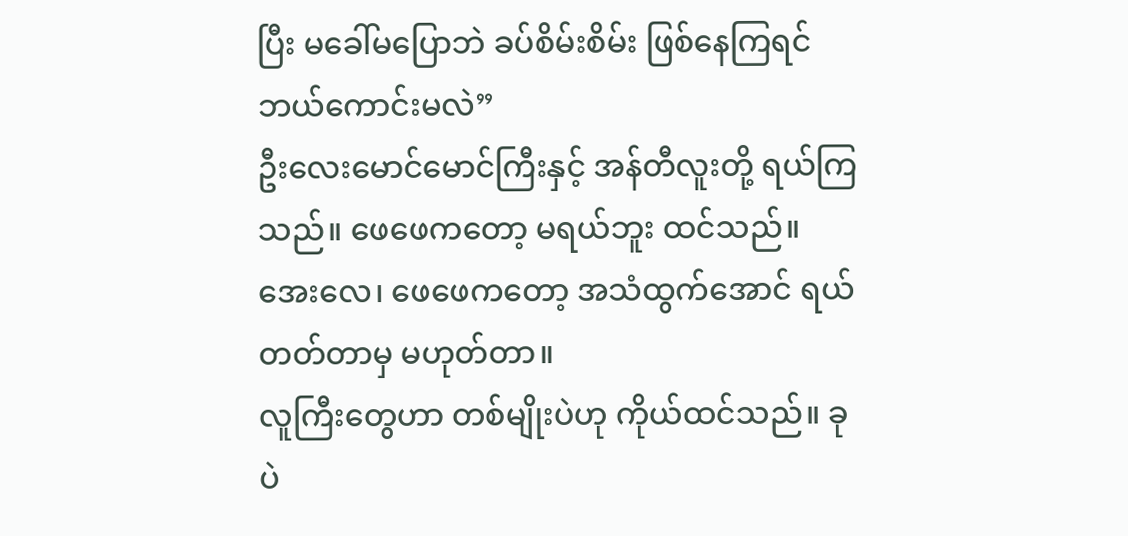ပြီး မခေါ်မပြောဘဲ ခပ်စိမ်းစိမ်း ဖြစ်နေကြရင် ဘယ်ကောင်းမလဲ”
ဦးလေးမောင်မောင်ကြီးနှင့် အန်တီလူးတို့ ရယ်ကြသည်။ ဖေဖေကတော့ မရယ်ဘူး ထင်သည်။ အေးလေ၊ ဖေဖေကတော့ အသံထွက်အောင် ရယ်တတ်တာမှ မဟုတ်တာ။
လူကြီးတွေဟာ တစ်မျိုးပဲဟု ကိုယ်ထင်သည်။ ခုပဲ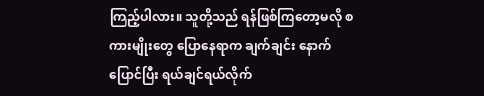ကြည့်ပါလား။ သူတို့သည် ရန်ဖြစ်ကြတော့မလို စကားမျိုးတွေ ပြောနေရာက ချက်ချင်း နောက်ပြောင်ပြီး ရယ်ချင်ရယ်လိုက်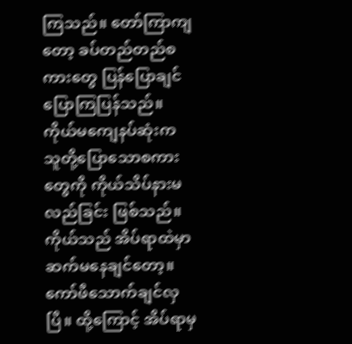ကြသည်။ တော်ကြာကျတော့ ခပ်တည်တည်စကားတွေ ပြန်ပြောချင် ပြောကြပြန်သည်။ ကိုယ်မကျေနပ်ဆုံးက သူတို့ပြောသောစကားတွေကို ကိုယ်သိပ်နားမလည်ခြင်း ဖြစ်သည်။
ကိုယ်သည် အိပ်ရာထဲမှာ ဆက်မနေချင်တော့။ ကော်ဖီသောက်ချင်လှပြီ။ ထို့ကြောင့် အိပ်ရာမှ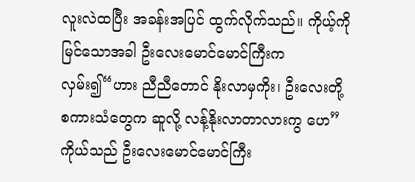လူးလဲထပြီး အခန်းအပြင် ထွက်လိုက်သည်။ ကိုယ့်ကို မြင်သောအခါ ဦးလေးမောင်မောင်ကြီးက လှမ်း၍“ဟား ညီညီတောင် နိုးလာမှကိုး၊ ဦးလေးတို့ စကားသံတွေက ဆူလို့ လန့်နိုးလာတာလားကွ ဟေ”
ကိုယ်သည် ဦးလေးမောင်မောင်ကြီး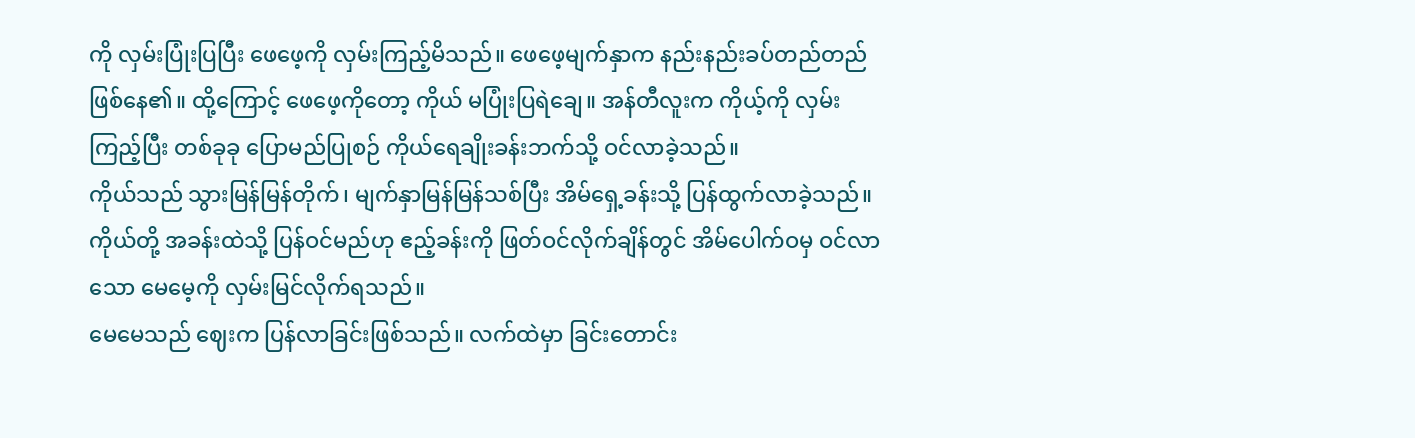ကို လှမ်းပြုံးပြပြီး ဖေဖေ့ကို လှမ်းကြည့်မိသည်။ ဖေဖေ့မျက်နှာက နည်းနည်းခပ်တည်တည် ဖြစ်နေ၏။ ထို့ကြောင့် ဖေဖေ့ကိုတော့ ကိုယ် မပြုံးပြရဲချေ။ အန်တီလူးက ကိုယ့်ကို လှမ်းကြည့်ပြီး တစ်ခုခု ပြောမည်ပြုစဉ် ကိုယ်ရေချိုးခန်းဘက်သို့ ဝင်လာခဲ့သည်။
ကိုယ်သည် သွားမြန်မြန်တိုက်၊ မျက်နှာမြန်မြန်သစ်ပြီး အိမ်ရှေ့ခန်းသို့ ပြန်ထွက်လာခဲ့သည်။ ကိုယ်တို့ အခန်းထဲသို့ ပြန်ဝင်မည်ဟု ဧည့်ခန်းကို ဖြတ်ဝင်လိုက်ချိန်တွင် အိမ်ပေါက်ဝမှ ဝင်လာသော မေမေ့ကို လှမ်းမြင်လိုက်ရသည်။
မေမေသည် ဈေးက ပြန်လာခြင်းဖြစ်သည်။ လက်ထဲမှာ ခြင်းတောင်း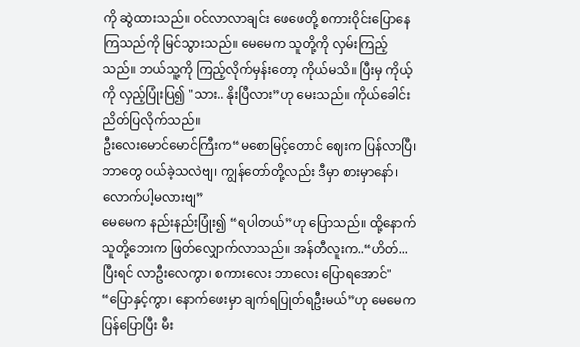ကို ဆွဲထားသည်။ ဝင်လာလာချင်း ဖေဖေတို့ စကားဝိုင်းပြောနေကြသည်ကို မြင်သွားသည်။ မေမေက သူတို့ကို လှမ်းကြည့်သည်။ ဘယ်သူ့ကို ကြည့်လိုက်မှန်းတော့ ကိုယ်မသိ။ ပြီးမှ ကိုယ့်ကို လှည့်ပြုံးပြ၍ "သား.. နိုးပြီလား”ဟု မေးသည်။ ကိုယ်ခေါင်းညိတ်ပြလိုက်သည်။
ဦးလေးမောင်မောင်ကြီးက“မစောမြင့်တောင် ဈေးက ပြန်လာပြီ၊ ဘာတွေ ဝယ်ခဲ့သလဲဗျ၊ ကျွန်တော်တို့လည်း ဒီမှာ စားမှာနော်၊ လောက်ပါ့မလားဗျ”
မေမေက နည်းနည်းပြုံး၍ “ရပါတယ်”ဟု ပြောသည်။ ထို့နောက် သူတို့ဘေးက ဖြတ်လျှောက်လာသည်။ အန်တီလူးက..“ဟိတ်... ပြီးရင် လာဦးလေကွာ၊ စကားလေး ဘာလေး ပြောရအောင်"
“ပြောနှင့်ကွာ၊ နောက်ဖေးမှာ ချက်ရပြုတ်ရဦးမယ်”ဟု မေမေက ပြန်ပြောပြီး မီး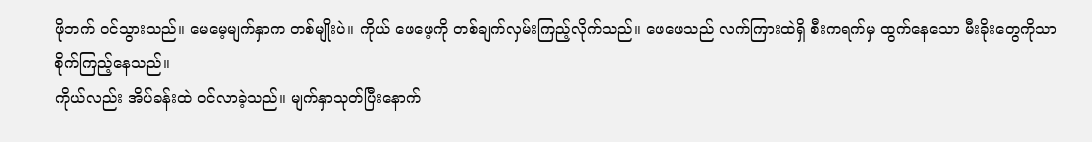ဖိုဘက် ဝင်သွားသည်။ မေမေ့မျက်နှာက တစ်မျိုးပဲ။ ကိုယ် ဖေဖေ့ကို တစ်ချက်လှမ်းကြည့်လိုက်သည်။ ဖေဖေသည် လက်ကြားထဲရှိ စီးကရက်မှ ထွက်နေသော မီးခိုးတွေကိုသာ စိုက်ကြည့်နေသည်။
ကိုယ်လည်း အိပ်ခန်းထဲ ဝင်လာခဲ့သည်။ မျက်နှာသုတ်ပြီးနောက်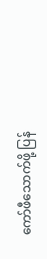ကော်ဖီသောက်ဖို့ ပြန်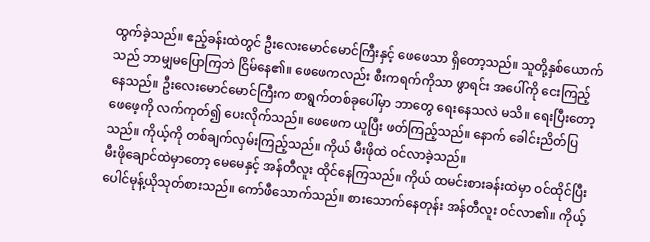ထွက်ခဲ့သည်။ ဧည့်ခန်းထဲတွင် ဦးလေးမောင်မောင်ကြီးနှင့် ဖေဖေသာ ရှိတော့သည်။ သူတို့နှစ်ယောက်သည် ဘာမျှမပြောကြဘဲ ငြိမ်နေ၏။ ဖေဖေကလည်း စီးကရက်ကိုသာ ဖွာရင်း အပေါ်ကို ငေးကြည့်နေသည်။ ဦးလေးမောင်မောင်ကြီးက စာရွက်တစ်ခုပေါ်မှာ ဘာတွေ ရေးနေသလဲ မသိ။ ရေးပြီးတော့ ဖေဖေ့ကို လက်ကုတ်၍ ပေးလိုက်သည်။ ဖေဖေက ယူပြီး ဖတ်ကြည့်သည်။ နောက် ခေါင်းညိတ်ပြသည်။ ကိုယ့်ကို တစ်ချက်လှမ်းကြည့်သည်။ ကိုယ် မီးဖိုထဲ ဝင်လာခဲ့သည်။
မီးဖိုချောင်ထဲမှာတော့ မေမေနှင့် အန်တီလူး ထိုင်နေကြသည်။ ကိုယ် ထမင်းစားခန်းထဲမှာ ဝင်ထိုင်ပြီး ပေါင်မုန့်ယိုသုတ်စားသည်။ ကော်ဖီသောက်သည်။ စားသောက်နေတုန်း အန်တီလူး ဝင်လာ၏။ ကိုယ့်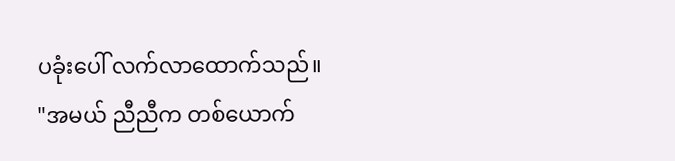ပခုံးပေါ် လက်လာထောက်သည်။
"အမယ် ညီညီက တစ်ယောက်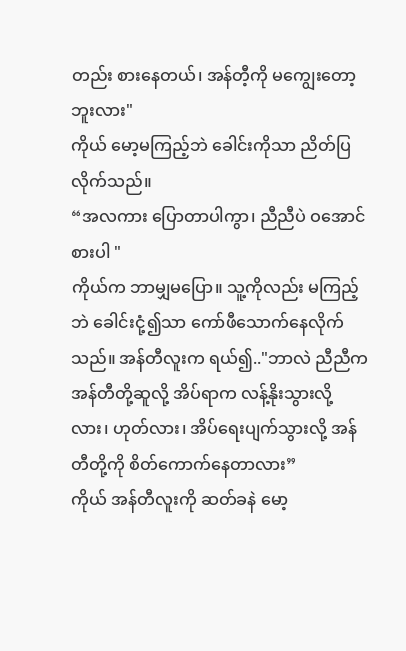တည်း စားနေတယ်၊ အန်တီ့ကို မကျွေးတော့ဘူးလား"
ကိုယ် မော့မကြည့်ဘဲ ခေါင်းကိုသာ ညိတ်ပြလိုက်သည်။
“အလကား ပြောတာပါကွာ၊ ညီညီပဲ ဝအောင်စားပါ "
ကိုယ်က ဘာမျှမပြော။ သူ့ကိုလည်း မကြည့်ဘဲ ခေါင်းငုံ့၍သာ ကော်ဖီသောက်နေလိုက်သည်။ အန်တီလူးက ရယ်၍.."ဘာလဲ ညီညီက အန်တီတို့ဆူလို့ အိပ်ရာက လန့်နိုးသွားလို့လား၊ ဟုတ်လား၊ အိပ်ရေးပျက်သွားလို့ အန်တီတို့ကို စိတ်ကောက်နေတာလား”
ကိုယ် အန်တီလူးကို ဆတ်ခနဲ မော့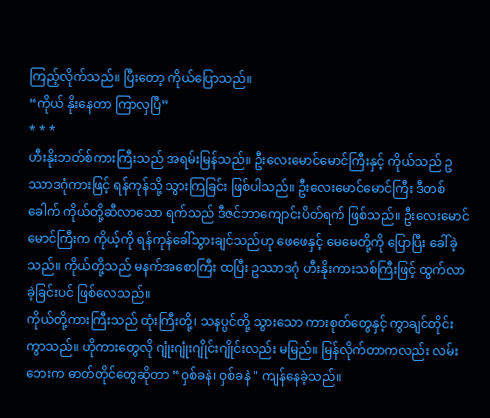ကြည့်လိုက်သည်။ ပြီးတော့ ကိုယ်ပြောသည်။
“ကိုယ် နိုးနေတာ ကြာလှပြီ”
* * *
ဟီးနိုးဘတ်စ်ကားကြီးသည် အရမ်းမြန်သည်။ ဦးလေးမောင်မောင်ကြီးနှင့် ကိုယ်သည် ဥဿာဒဂုံကားဖြင့် ရန်ကုန်သို့ သွားကြခြင်း ဖြစ်ပါသည်။ ဦးလေးမောင်မောင်ကြီး ဒီတစ်ခေါက် ကိုယ်တို့ဆီလာသော ရက်သည် ဒီဇင်ဘာကျောင်းပိတ်ရက် ဖြစ်သည်။ ဦးလေးမောင်မောင်ကြီးက ကိုယ့်ကို ရန်ကုန်ခေါ်သွားချင်သည်ဟု ဖေဖေနှင့် မေမေတို့ကို ပြောပြီး ခေါ်ခဲ့သည်။ ကိုယ်တို့သည် မနက်အစောကြီး ထပြီး ဥဿာဒဂုံ ဟီးနိုးကားသစ်ကြီးဖြင့် ထွက်လာခဲ့ခြင်းပင် ဖြစ်လေသည်။
ကိုယ်တို့ကားကြီးသည် ထုံးကြီးတို့၊ သနပ္ပင်တို့ သွားသော ကားစုတ်တွေနှင့် ကွာချင်တိုင်းကွာသည်။ ဟိုကားတွေလို ဂျုံးဂျုံးဂျိုင်းဂျိုင်းလည်း မမြည်။ မြန်လိုက်တာကလည်း လမ်းဘေးက ဓာတ်တိုင်တွေဆိုတာ “ဝှစ်ခနဲ၊ ဝှစ်ခနဲ " ကျန်နေခဲ့သည်။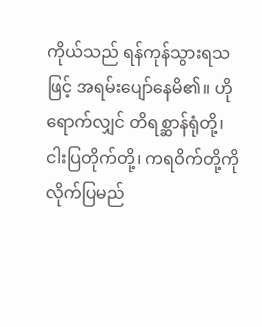ကိုယ်သည် ရန်ကုန်သွားရသဖြင့် အရမ်းပျော်နေမိ၏။ ဟိုရောက်လျှင် တိရစ္ဆာန်ရုံတို့၊ ငါးပြတိုက်တို့၊ ကရဝိက်တို့ကို လိုက်ပြမည်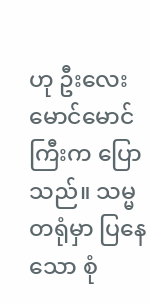ဟု ဦးလေးမောင်မောင်ကြီးက ပြောသည်။ သမ္မတရုံမှာ ပြနေသော စုံ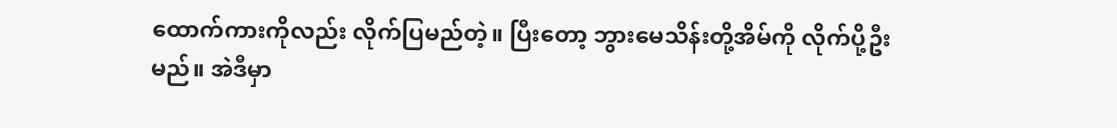ထောက်ကားကိုလည်း လိုက်ပြမည်တဲ့။ ပြီးတော့ ဘွားမေသိန်းတို့အိမ်ကို လိုက်ပို့ဦးမည်။ အဲဒီမှာ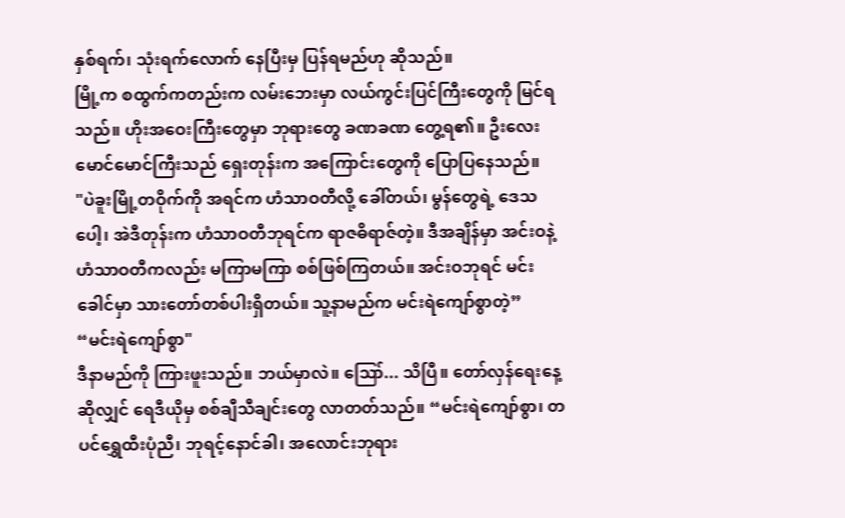နှစ်ရက်၊ သုံးရက်လောက် နေပြီးမှ ပြန်ရမည်ဟု ဆိုသည်။
မြို့က စထွက်ကတည်းက လမ်းဘေးမှာ လယ်ကွင်းပြင်ကြီးတွေကို မြင်ရသည်။ ဟိုးအဝေးကြီးတွေမှာ ဘုရားတွေ ခဏခဏ တွေ့ရ၏။ ဦးလေးမောင်မောင်ကြီးသည် ရှေးတုန်းက အကြောင်းတွေကို ပြောပြနေသည်။
"ပဲခူးမြို့တဝိုက်ကို အရင်က ဟံသာဝတီလို့ ခေါ်တယ်၊ မွန်တွေရဲ့ ဒေသပေါ့၊ အဲဒီတုန်းက ဟံသာဝတီဘုရင်က ရာဇဓိရာဇ်တဲ့။ ဒီအချိန်မှာ အင်းဝနဲ့ ဟံသာဝတီကလည်း မကြာမကြာ စစ်ဖြစ်ကြတယ်။ အင်းဝဘုရင် မင်းခေါင်မှာ သားတော်တစ်ပါးရှိတယ်။ သူ့နာမည်က မင်းရဲကျော်စွာတဲ့”
“မင်းရဲကျော်စွာ"
ဒီနာမည်ကို ကြားဖူးသည်။ ဘယ်မှာလဲ။ ဪ... သိပြီ။ တော်လှန်ရေးနေ့ဆိုလျှင် ရေဒီယိုမှ စစ်ချီသီချင်းတွေ လာတတ်သည်။ “မင်းရဲကျော်စွာ၊ တပင်ရွှေထီးပုံညီ၊ ဘုရင့်နောင်ခါ၊ အလောင်းဘုရား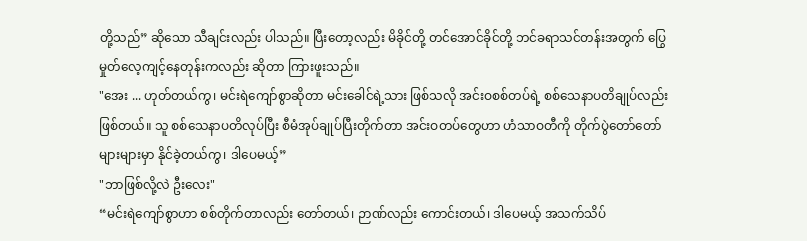တို့သည်” ဆိုသော သီချင်းလည်း ပါသည်။ ပြီးတော့လည်း မိခိုင်တို့ တင်အောင်ခိုင်တို့ ဘင်ခရာသင်တန်းအတွက် ပြွေမှုတ်လေ့ကျင့်နေတုန်းကလည်း ဆိုတာ ကြားဖူးသည်။
"အေး ... ဟုတ်တယ်ကွ၊ မင်းရဲကျော်စွာဆိုတာ မင်းခေါင်ရဲ့သား ဖြစ်သလို အင်းဝစစ်တပ်ရဲ့ စစ်သေနာပတိချုပ်လည်း ဖြစ်တယ်။ သူ စစ်သေနာပတိလုပ်ပြီး စီမံအုပ်ချုပ်ပြီးတိုက်တာ အင်းဝတပ်တွေဟာ ဟံသာဝတီကို တိုက်ပွဲတော်တော်များများမှာ နိုင်ခဲ့တယ်ကွ၊ ဒါပေမယ့်”
"ဘာဖြစ်လို့လဲ ဦးလေး"
“မင်းရဲကျော်စွာဟာ စစ်တိုက်တာလည်း တော်တယ်၊ ဉာဏ်လည်း ကောင်းတယ်၊ ဒါပေမယ့် အသက်သိပ်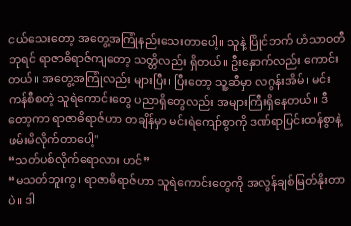ငယ်သေးတော့ အတွေ့အကြုံနည်းသေးတာပေါ့။ သူနဲ့ ပြိုင်ဘက် ဟံသာဝတီဘုရင် ရာဇာဓိရာဇ်ကျတော့ သတ္တိလည်း ရှိတယ်။ ဦးနှောက်လည်း ကောင်းတယ်။ အတွေ့အကြုံလည်း များပြီး၊ ပြီးတော့ သူ့ဆီမှာ လဂွန်းအိမ်၊ မင်းကန်စီစတဲ့ သူရဲကောင်းတွေ ပညာရှိတွေလည်း အများကြီးရှိနေတယ်။ ဒီတော့ကာ ရာဇာဓိရာဇ်ဟာ တချိန်မှာ မင်းရဲကျော်စွာကို ဒဏ်ရာပြင်းထန်စွာနဲ့ ဖမ်းမိလိုက်တာပေါ့"
“သတ်ပစ်လိုက်ရောလား ဟင်”
“မသတ်ဘူးကွ၊ ရာဇာဓိရာဇ်ဟာ သူရဲကောင်းတွေကို အလွန်ချစ်မြတ်နိုးတာပဲ။ ဒါ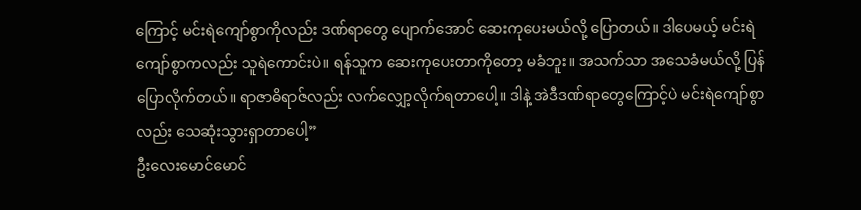ကြောင့် မင်းရဲကျော်စွာကိုလည်း ဒဏ်ရာတွေ ပျောက်အောင် ဆေးကုပေးမယ်လို့ ပြောတယ်။ ဒါပေမယ့် မင်းရဲကျော်စွာကလည်း သူရဲကောင်းပဲ။ ရန်သူက ဆေးကုပေးတာကိုတော့ မခံဘူး။ အသက်သာ အသေခံမယ်လို့ ပြန်ပြောလိုက်တယ်။ ရာဇာဓိရာဇ်လည်း လက်လျှော့လိုက်ရတာပေါ့။ ဒါနဲ့ အဲဒီဒဏ်ရာတွေကြောင့်ပဲ မင်းရဲကျော်စွာလည်း သေဆုံးသွားရှာတာပေါ့”
ဦးလေးမောင်မောင်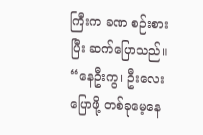ကြီးက ခဏ စဉ်းစားပြီး ဆက်ပြောသည်။
“နေဦးကွ၊ ဦးလေးပြောဖို့ တစ်ခုမေ့နေ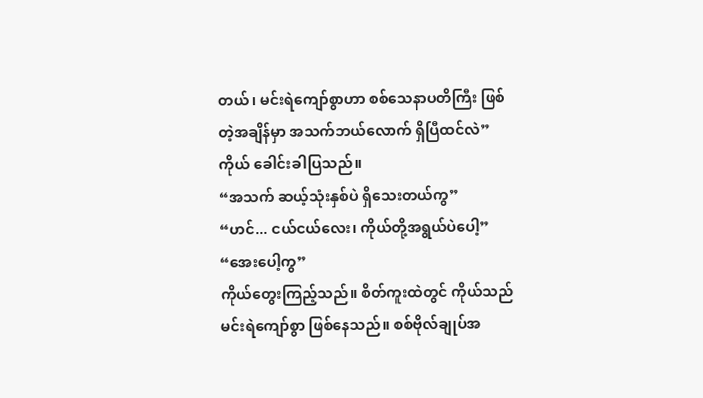တယ်၊ မင်းရဲကျော်စွာဟာ စစ်သေနာပတိကြီး ဖြစ်တဲ့အချိန်မှာ အသက်ဘယ်လောက် ရှိပြီထင်လဲ”
ကိုယ် ခေါင်းခါပြသည်။
“အသက် ဆယ့်သုံးနှစ်ပဲ ရှိသေးတယ်ကွ”
“ဟင်... ငယ်ငယ်လေး၊ ကိုယ်တို့အရွယ်ပဲပေါ့”
“အေးပေါ့ကွ”
ကိုယ်တွေးကြည့်သည်။ စိတ်ကူးထဲတွင် ကိုယ်သည် မင်းရဲကျော်စွာ ဖြစ်နေသည်။ စစ်ဗိုလ်ချုပ်အ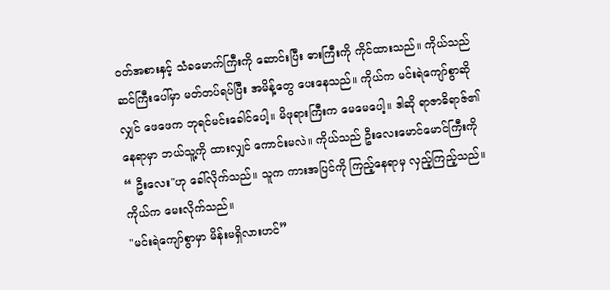ဝတ်အစားနှင့် သံခမောက်ကြီးကို ဆောင်းပြီး ဓားကြီးကို ကိုင်ထားသည်။ ကိုယ်သည် ဆင်ကြီးပေါ်မှာ မတ်တပ်ရပ်ပြီး အမိန့်တွေ ပေးနေသည်။ ကိုယ်က မင်းရဲကျော်စွာဆိုလျှင် ဖေဖေက ဘုရင်မင်းခေါင်ပေါ့။ မိဖုရားကြီးက မေမေပေါ့။ ဒါဆို ရာဇာဓိရာဇ်၏နေရာမှာ ဘယ်သူ့ကို ထားလျှင် ကောင်းမလဲ။ ကိုယ်သည် ဦးလေးမောင်မောင်ကြီးကို “ ဦးလေး"ဟု ခေါ်လိုက်သည်။ သူက ကားအပြင်ကို ကြည့်နေရာမှ လှည့်ကြည့်သည်။ ကိုယ်က မေးလိုက်သည်။
"မင်းရဲကျော်စွာမှာ မိန်းမရှိလားဟင်”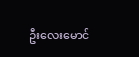ဦးလေးမောင်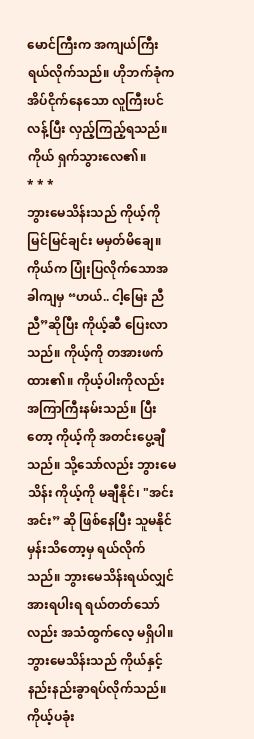မောင်ကြီးက အကျယ်ကြီး ရယ်လိုက်သည်။ ဟိုဘက်ခုံက အိပ်ငိုက်နေသော လူကြီးပင် လန့်ပြီး လှည့်ကြည့်ရသည်။
ကိုယ် ရှက်သွားလေ၏။
* * *
ဘွားမေသိန်းသည် ကိုယ့်ကို မြင်မြင်ချင်း မမှတ်မိချေ။ ကိုယ်က ပြုံးပြလိုက်သောအခါကျမှ “ဟယ်.. ငါ့မြေး ညီညီ”ဆိုပြီး ကိုယ့်ဆီ ပြေးလာသည်။ ကိုယ့်ကို တအားဖက်ထား၏။ ကိုယ့်ပါးကိုလည်း အကြာကြီးနမ်းသည်။ ပြီးတော့ ကိုယ့်ကို အတင်းပွေ့ချီသည်။ သို့သော်လည်း ဘွားမေသိန်း ကိုယ့်ကို မချီနိုင်၊ "အင်း အင်း” ဆို ဖြစ်နေပြီး သူမနိုင်မှန်းသိတော့မှ ရယ်လိုက်သည်။ ဘွားမေသိန်းရယ်လျှင် အားရပါးရ ရယ်တတ်သော်လည်း အသံထွက်လေ့ မရှိပါ။ ဘွားမေသိန်းသည် ကိုယ်နှင့် နည်းနည်းခွာရပ်လိုက်သည်။ ကိုယ့်ပခုံး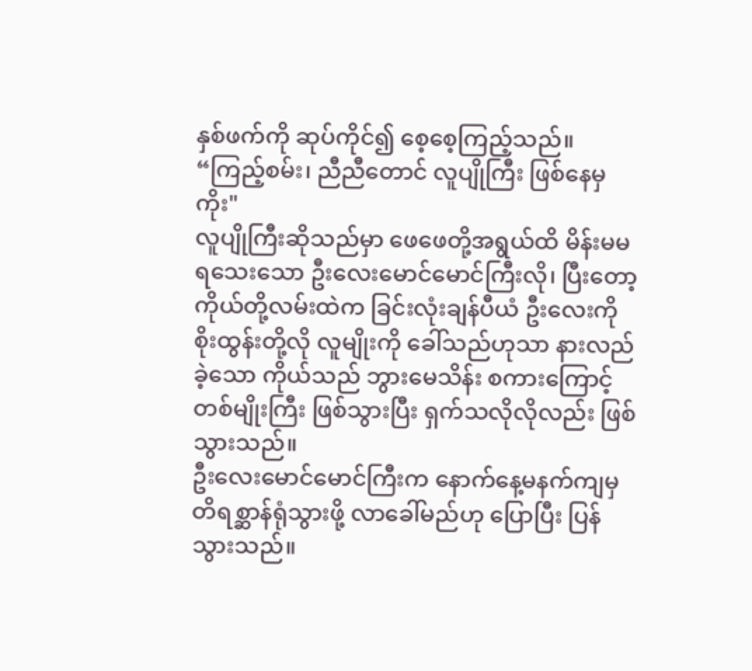နှစ်ဖက်ကို ဆုပ်ကိုင်၍ စေ့စေ့ကြည့်သည်။
“ကြည့်စမ်း၊ ညီညီတောင် လူပျိုကြီး ဖြစ်နေမှကိုး"
လူပျိုကြီးဆိုသည်မှာ ဖေဖေတို့အရွယ်ထိ မိန်းမမရသေးသော ဦးလေးမောင်မောင်ကြီးလို၊ ပြီးတော့ ကိုယ်တို့လမ်းထဲက ခြင်းလုံးချန်ပီယံ ဦးလေးကိုစိုးထွန်းတို့လို လူမျိုးကို ခေါ်သည်ဟုသာ နားလည်ခဲ့သော ကိုယ်သည် ဘွားမေသိန်း စကားကြောင့် တစ်မျိုးကြီး ဖြစ်သွားပြီး ရှက်သလိုလိုလည်း ဖြစ်သွားသည်။
ဦးလေးမောင်မောင်ကြီးက နောက်နေ့မနက်ကျမှ တိရစ္ဆာန်ရုံသွားဖို့ လာခေါ်မည်ဟု ပြောပြီး ပြန်သွားသည်။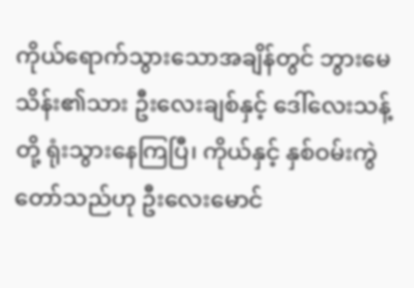ကိုယ်ရောက်သွားသောအချိန်တွင် ဘွားမေသိန်း၏သား ဦးလေးချစ်နှင့် ဒေါ်လေးသန့်တို့ ရုံးသွားနေကြပြီ၊ ကိုယ်နှင့် နှစ်ဝမ်းကွဲတော်သည်ဟု ဦးလေးမောင်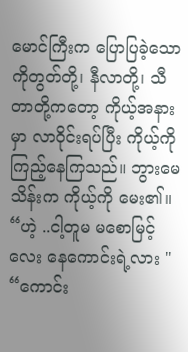မောင်ကြီးက ပြောပြခဲ့သော ကိုတွတ်တို့၊ နီလာတို့၊ သီတာတို့ကတော့ ကိုယ့်အနားမှာ လာဝိုင်းရပ်ပြီး ကိုယ့်ကို ကြည့်နေကြသည်။ ဘွားမေသိန်းက ကိုယ့်ကို မေး၏။
“ဟဲ့ ..ငါ့တူမ မစောမြင့်လေး နေကောင်းရဲ့လား "
“ကောင်း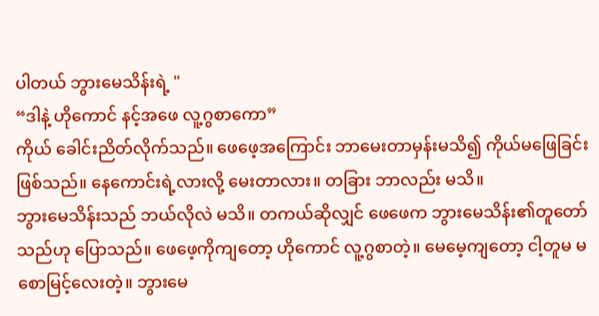ပါတယ် ဘွားမေသိန်းရဲ့ "
“ဒါနဲ့ ဟိုကောင် နင့်အဖေ လူ့ဂွစာကော”
ကိုယ် ခေါင်းညိတ်လိုက်သည်။ ဖေဖေ့အကြောင်း ဘာမေးတာမှန်းမသိ၍ ကိုယ်မဖြေခြင်း ဖြစ်သည်။ နေကောင်းရဲ့လားလို့ မေးတာလား။ တခြား ဘာလည်း မသိ။
ဘွားမေသိန်းသည် ဘယ်လိုလဲ မသိ။ တကယ်ဆိုလျှင် ဖေဖေက ဘွားမေသိန်း၏တူတော်သည်ဟု ပြောသည်။ ဖေဖေ့ကိုကျတော့ ဟိုကောင် လူ့ဂွစာတဲ့။ မေမေ့ကျတော့ ငါ့တူမ မစောမြင့်လေးတဲ့။ ဘွားမေ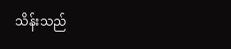သိန်းသည်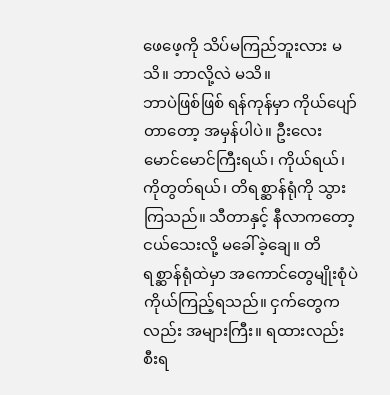ဖေဖေ့ကို သိပ်မကြည်ဘူးလား မသိ။ ဘာလို့လဲ မသိ။
ဘာပဲဖြစ်ဖြစ် ရန်ကုန်မှာ ကိုယ်ပျော်တာတော့ အမှန်ပါပဲ။ ဦးလေး မောင်မောင်ကြီးရယ်၊ ကိုယ်ရယ်၊ ကိုတွတ်ရယ်၊ တိရစ္ဆာန်ရုံကို သွားကြသည်။ သီတာနှင့် နီလာကတော့ ငယ်သေးလို့ မခေါ်ခဲ့ချေ။ တိရစ္ဆာန်ရုံထဲမှာ အကောင်တွေမျိုးစုံပဲ ကိုယ်ကြည့်ရသည်။ ငှက်တွေကလည်း အများကြီး။ ရထားလည်း စီးရ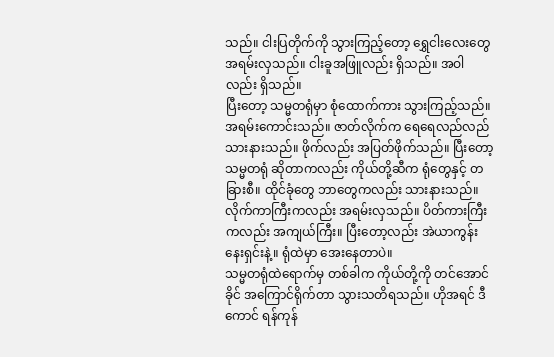သည်။ ငါးပြတိုက်ကို သွားကြည့်တော့ ရွှေငါးလေးတွေ အရမ်းလှသည်။ ငါးခူအဖြူလည်း ရှိသည်။ အဝါလည်း ရှိသည်။
ပြီးတော့ သမ္မတရုံမှာ စုံထောက်ကား သွားကြည့်သည်။ အရမ်းကောင်းသည်။ ဇာတ်လိုက်က ရေရေလည်လည် သားနားသည်။ ဖိုက်လည်း အပြတ်ဖိုက်သည်။ ပြီးတော့ သမ္မတရုံ ဆိုတာကလည်း ကိုယ်တို့ဆီက ရုံတွေနှင့် တခြားစီ။ ထိုင်ခုံတွေ ဘာတွေကလည်း သားနားသည်။ လိုက်ကာကြီးကလည်း အရမ်းလှသည်။ ပိတ်ကားကြီးကလည်း အကျယ်ကြီး။ ပြီးတော့လည်း အဲယာကွန်းနေးရှင်းနဲ့။ ရုံထဲမှာ အေးနေတာပဲ။
သမ္မတရုံထဲရောက်မှ တစ်ခါက ကိုယ်တို့ကို တင်အောင်ခိုင် အကြောင်ရိုက်တာ သွားသတိရသည်။ ဟိုအရင် ဒီကောင် ရန်ကုန်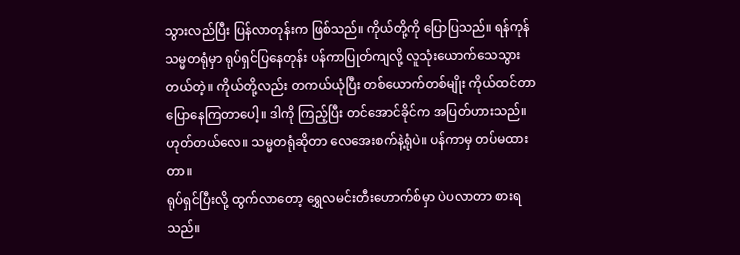သွားလည်ပြီး ပြန်လာတုန်းက ဖြစ်သည်။ ကိုယ်တို့ကို ပြောပြသည်။ ရန်ကုန်သမ္မတရုံမှာ ရုပ်ရှင်ပြနေတုန်း ပန်ကာပြုတ်ကျလို့ လူသုံးယောက်သေသွားတယ်တဲ့။ ကိုယ်တို့လည်း တကယ်ယုံပြီး တစ်ယောက်တစ်မျိုး ကိုယ်ထင်တာ ပြောနေကြတာပေါ့။ ဒါကို ကြည့်ပြီး တင်အောင်ခိုင်က အပြတ်ဟားသည်။ ဟုတ်တယ်လေ။ သမ္မတရုံဆိုတာ လေအေးစက်နဲ့ရုံပဲ။ ပန်ကာမှ တပ်မထားတာ။
ရုပ်ရှင်ပြီးလို့ ထွက်လာတော့ ရွှေလမင်းတီးဟောက်စ်မှာ ပဲပလာတာ စားရသည်။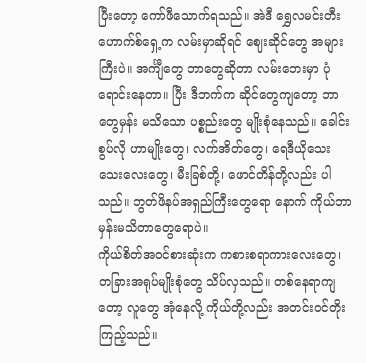ပြီးတော့ ကော်ဖီသောက်ရသည်။ အဲဒီ ရွှေလမင်းတီးဟောက်စ်ရှေ့က လမ်းမှာဆိုရင် ဈေးဆိုင်တွေ အများကြီးပဲ။ အင်္ကျီတွေ ဘာတွေဆိုတာ လမ်းဘေးမှာ ပုံရောင်းနေတာ။ ပြီး ဒီဘက်က ဆိုင်တွေကျတော့ ဘာတွေမှန်း မသိသော ပစ္စည်းတွေ မျိုးစုံနေသည်။ ခေါင်းစွပ်လို ဟာမျိုးတွေ၊ လက်အိတ်တွေ၊ ရေဒီယိုသေးသေးလေးတွေ၊ မီးခြစ်တို့၊ ဖောင်တိန်တို့လည်း ပါသည်။ ဘွတ်ဖိနပ်အရှည်ကြီးတွေရော နောက် ကိုယ်ဘာမှန်းမသိတာတွေရောပဲ။
ကိုယ်စိတ်အဝင်စားဆုံးက ကစားစရာကားလေးတွေ၊ တခြားအရုပ်မျိုးစုံတွေ သိပ်လှသည်။ တစ်နေရာကျတော့ လူတွေ အုံနေလို့ ကိုယ်တို့လည်း အတင်းဝင်တိုးကြည့်သည်။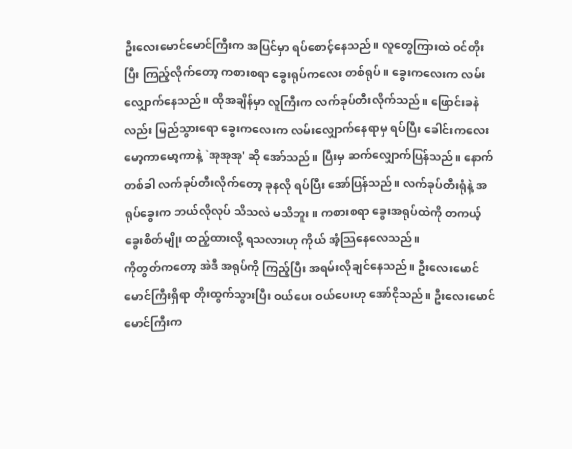ဦးလေးမောင်မောင်ကြီးက အပြင်မှာ ရပ်စောင့်နေသည်။ လူတွေကြားထဲ ဝင်တိုးပြီး ကြည့်လိုက်တော့ ကစားစရာ ခွေးရုပ်ကလေး တစ်ရုပ်။ ခွေးကလေးက လမ်းလျှောက်နေသည်။ ထိုအချိန်မှာ လူကြီးက လက်ခုပ်တီးလိုက်သည်။ ဖြောင်းခနဲလည်း မြည်သွားရော ခွေးကလေးက လမ်းလျှောက်နေရာမှ ရပ်ပြီး ခေါင်းကလေး မော့ကာမော့ကာနဲ့ `အုအုအု' ဆို အော်သည်။ ပြီးမှ ဆက်လျှောက်ပြန်သည်။ နောက်တစ်ခါ လက်ခုပ်တီးလိုက်တော့ ခုနလို ရပ်ပြီး အော်ပြန်သည်။ လက်ခုပ်တီးရုံနဲ့ အရုပ်ခွေးက ဘယ်လိုလုပ် သိသလဲ မသိဘူး။ ကစားစရာ ခွေးအရုပ်ထဲကို တကယ့်ခွေးစိတ်မျိုး ထည့်ထားလို့ ရသလားဟု ကိုယ် အံ့သြနေလေသည်။
ကိုတွတ်ကတော့ အဲဒီ အရုပ်ကို ကြည့်ပြီး အရမ်းလိုချင်နေသည်။ ဦးလေးမောင်မောင်ကြီးရှိရာ တိုးထွက်သွားပြီး ဝယ်ပေး ဝယ်ပေးဟု အော်ငိုသည်။ ဦးလေးမောင်မောင်ကြီးက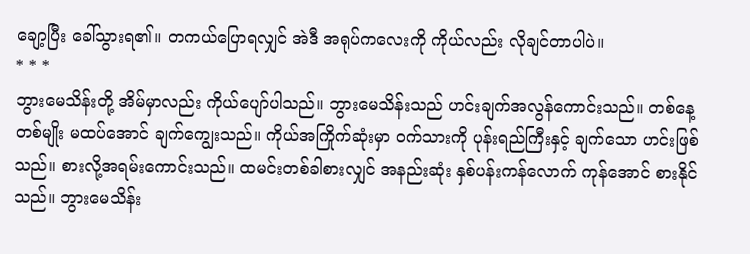ချော့ပြီး ခေါ်သွားရ၏။ တကယ်ပြောရလျှင် အဲဒီ အရုပ်ကလေးကို ကိုယ်လည်း လိုချင်တာပါပဲ။
* * *
ဘွားမေသိန်းတို့ အိမ်မှာလည်း ကိုယ်ပျော်ပါသည်။ ဘွားမေသိန်းသည် ဟင်းချက်အလွန်ကောင်းသည်။ တစ်နေ့တစ်မျိုး မထပ်အောင် ချက်ကျွေးသည်။ ကိုယ်အကြိုက်ဆုံးမှာ ဝက်သားကို ပုန်းရည်ကြီးနှင့် ချက်သော ဟင်းဖြစ်သည်။ စားလို့အရမ်းကောင်းသည်။ ထမင်းတစ်ခါစားလျှင် အနည်းဆုံး နှစ်ပန်းကန်လောက် ကုန်အောင် စားနိုင်သည်။ ဘွားမေသိန်း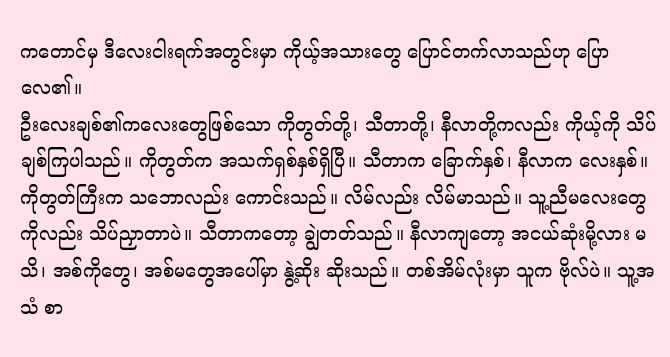ကတောင်မှ ဒီလေးငါးရက်အတွင်းမှာ ကိုယ့်အသားတွေ ပြောင်တက်လာသည်ဟု ပြောလေ၏။
ဦးလေးချစ်၏ကလေးတွေဖြစ်သော ကိုတွတ်တို့၊ သီတာတို့၊ နီလာတို့ကလည်း ကိုယ့်ကို သိပ်ချစ်ကြပါသည်။ ကိုတွတ်က အသက်ရှစ်နှစ်ရှိပြီ။ သီတာက ခြောက်နှစ်၊ နီလာက လေးနှစ်။ ကိုတွတ်ကြီးက သဘောလည်း ကောင်းသည်။ လိမ်လည်း လိမ်မာသည်။ သူ့ညီမလေးတွေကိုလည်း သိပ်ညှာတာပဲ။ သီတာကတော့ ချွဲတတ်သည်။ နီလာကျတော့ အငယ်ဆုံးမို့လား မသိ၊ အစ်ကိုတွေ၊ အစ်မတွေအပေါ်မှာ နွဲ့ဆိုး ဆိုးသည်။ တစ်အိမ်လုံးမှာ သူက ဗိုလ်ပဲ။ သူ့အသံ စာ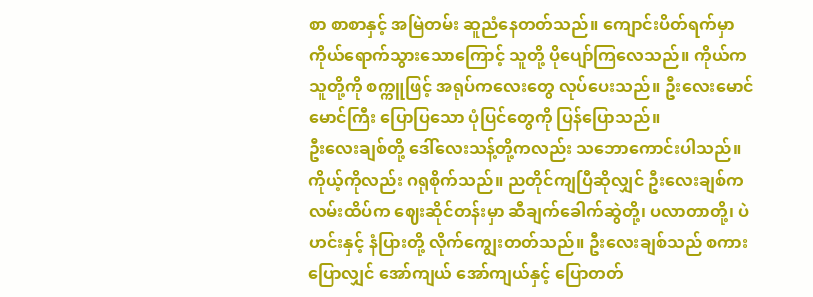စာ စာစာနှင့် အမြဲတမ်း ဆူညံနေတတ်သည်။ ကျောင်းပိတ်ရက်မှာ ကိုယ်ရောက်သွားသောကြောင့် သူတို့ ပိုပျော်ကြလေသည်။ ကိုယ်က သူတို့ကို စက္ကူဖြင့် အရုပ်ကလေးတွေ လုပ်ပေးသည်။ ဦးလေးမောင်မောင်ကြီး ပြောပြသော ပုံပြင်တွေကို ပြန်ပြောသည်။
ဦးလေးချစ်တို့ ဒေါ်လေးသန့်တို့ကလည်း သဘောကောင်းပါသည်။ ကိုယ့်ကိုလည်း ဂရုစိုက်သည်။ ညတိုင်ကျပြီဆိုလျှင် ဦးလေးချစ်က လမ်းထိပ်က ဈေးဆိုင်တန်းမှာ ဆီချက်ခေါက်ဆွဲတို့၊ ပလာတာတို့၊ ပဲဟင်းနှင့် နံပြားတို့ လိုက်ကျွေးတတ်သည်။ ဦးလေးချစ်သည် စကားပြောလျှင် အော်ကျယ် အော်ကျယ်နှင့် ပြောတတ်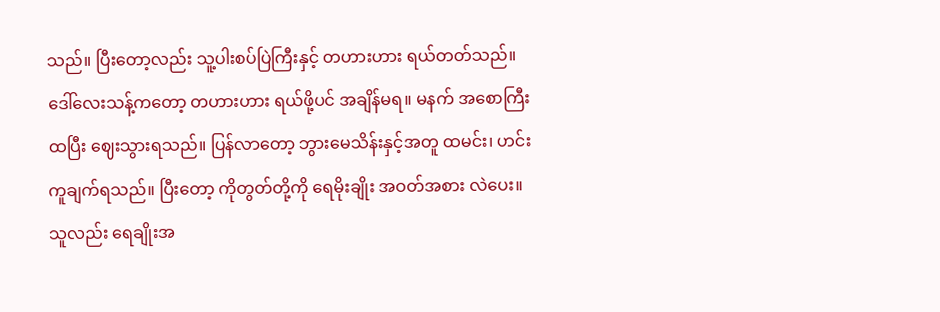သည်။ ပြီးတော့လည်း သူ့ပါးစပ်ပြဲကြီးနှင့် တဟားဟား ရယ်တတ်သည်။
ဒေါ်လေးသန့်ကတော့ တဟားဟား ရယ်ဖို့ပင် အချိန်မရ။ မနက် အစောကြီးထပြီး ဈေးသွားရသည်။ ပြန်လာတော့ ဘွားမေသိန်းနှင့်အတူ ထမင်း၊ ဟင်း ကူချက်ရသည်။ ပြီးတော့ ကိုတွတ်တို့ကို ရေမိုးချိုး အဝတ်အစား လဲပေး။ သူလည်း ရေချိုးအ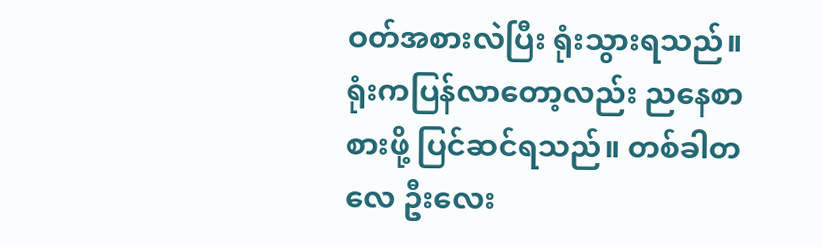ဝတ်အစားလဲပြီး ရုံးသွားရသည်။ ရုံးကပြန်လာတော့လည်း ညနေစာစားဖို့ ပြင်ဆင်ရသည်။ တစ်ခါတလေ ဦးလေး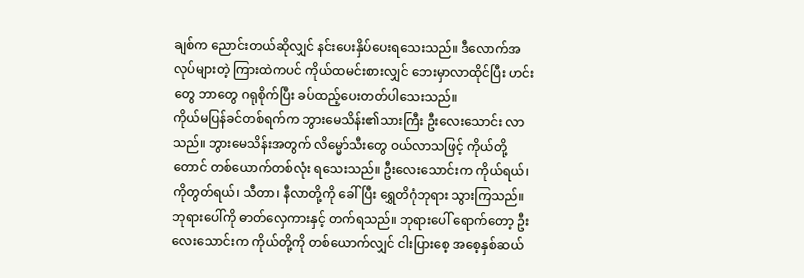ချစ်က ညောင်းတယ်ဆိုလျှင် နင်းပေးနှိပ်ပေးရသေးသည်။ ဒီလောက်အလုပ်များတဲ့ ကြားထဲကပင် ကိုယ်ထမင်းစားလျှင် ဘေးမှာလာထိုင်ပြီး ဟင်းတွေ ဘာတွေ ဂရုစိုက်ပြီး ခပ်ထည့်ပေးတတ်ပါသေးသည်။
ကိုယ်မပြန်ခင်တစ်ရက်က ဘွားမေသိန်း၏သားကြီး ဦးလေးသောင်း လာသည်။ ဘွားမေသိန်းအတွက် လိမ္မော်သီးတွေ ဝယ်လာသဖြင့် ကိုယ်တို့တောင် တစ်ယောက်တစ်လုံး ရသေးသည်။ ဦးလေးသောင်းက ကိုယ်ရယ်၊ ကိုတွတ်ရယ်၊ သီတာ၊ နီလာတို့ကို ခေါ်ပြီး ရွှေတိဂုံဘုရား သွားကြသည်။ ဘုရားပေါ်ကို ဓာတ်လှေကားနှင့် တက်ရသည်။ ဘုရားပေါ် ရောက်တော့ ဦးလေးသောင်းက ကိုယ်တို့ကို တစ်ယောက်လျှင် ငါးပြားစေ့ အစေ့နှစ်ဆယ်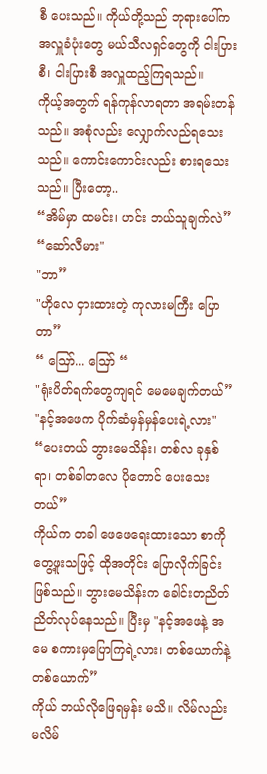စီ ပေးသည်။ ကိုယ်တို့သည် ဘုရားပေါ်က အလှူခံပုံးတွေ မယ်သီလရှင်တွေကို ငါးပြားစီ၊ ငါးပြားစီ အလှူထည့်ကြရသည်။
ကိုယ့်အတွက် ရန်ကုန်လာရတာ အရမ်းတန်သည်။ အစုံလည်း လျှောက်လည်ရသေးသည်။ ကောင်းကောင်းလည်း စားရသေးသည်။ ပြီးတော့..
“အိမ်မှာ ထမင်း၊ ဟင်း ဘယ်သူချက်လဲ”
“ဆော်လီမား"
"ဘာ”
"ဟိုလေ ငှားထားတဲ့ ကုလားမကြီး ပြောတာ”
“ ဪ... ဪ “
"ရုံးပိတ်ရက်တွေကျရင် မေမေချက်တယ်”
"နင့်အဖေက ပိုက်ဆံမှန်မှန်ပေးရဲ့လား"
“ပေးတယ် ဘွားမေသိန်း၊ တစ်လ ခုနှစ်ရာ၊ တစ်ခါတလေ ပိုတောင် ပေးသေးတယ်”
ကိုယ်က တခါ ဖေဖေရေးထားသော စာကို တွေ့ဖူးသဖြင့် ထိုအတိုင်း ပြောလိုက်ခြင်း ဖြစ်သည်။ ဘွားမေသိန်းက ခေါင်းတညိတ်ညိတ်လုပ်နေသည်။ ပြီးမှ "နင့်အဖေနဲ့ အမေ စကားမှပြောကြရဲ့လား၊ တစ်ယောက်နဲ့တစ်ယောက်”
ကိုယ် ဘယ်လိုဖြေရမှန်း မသိ။ လိမ်လည်း မလိမ်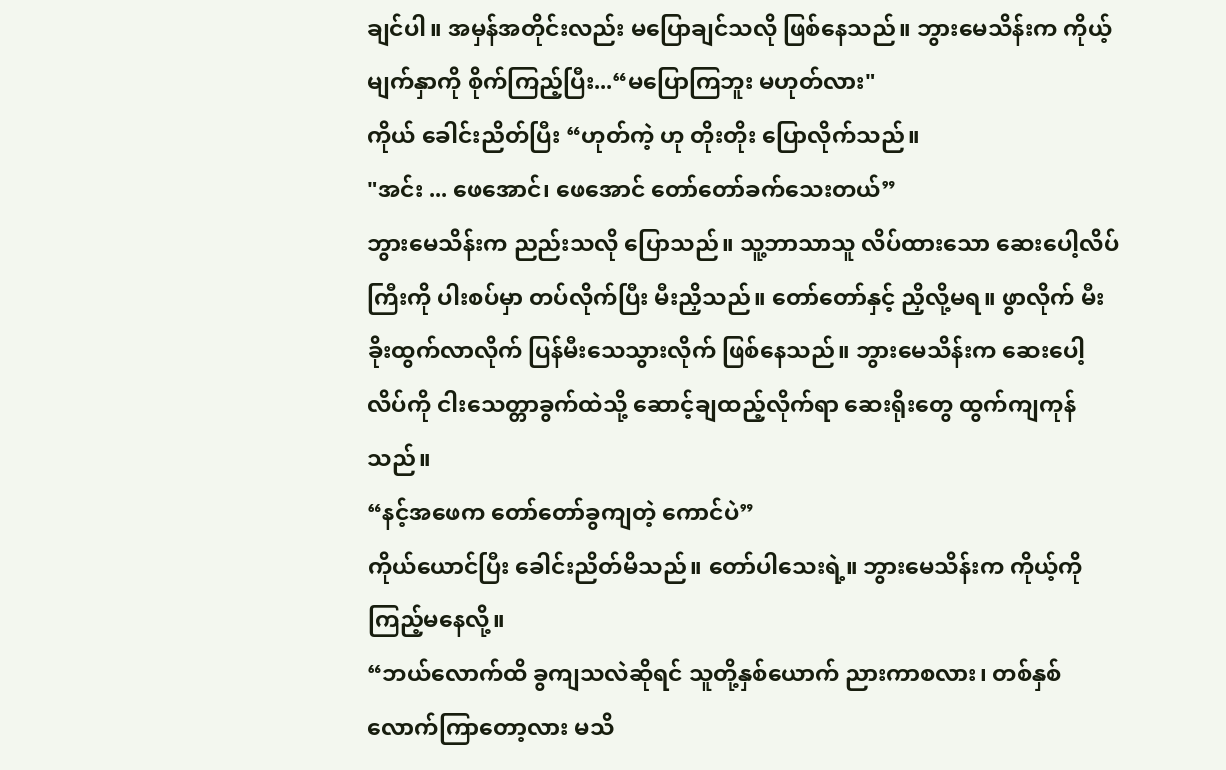ချင်ပါ။ အမှန်အတိုင်းလည်း မပြောချင်သလို ဖြစ်နေသည်။ ဘွားမေသိန်းက ကိုယ့်မျက်နှာကို စိုက်ကြည့်ပြီး...“မပြောကြဘူး မဟုတ်လား"
ကိုယ် ခေါင်းညိတ်ပြီး “ဟုတ်ကဲ့ ဟု တိုးတိုး ပြောလိုက်သည်။
"အင်း ... ဖေအောင်၊ ဖေအောင် တော်တော်ခက်သေးတယ်”
ဘွားမေသိန်းက ညည်းသလို ပြောသည်။ သူ့ဘာသာသူ လိပ်ထားသော ဆေးပေါ့လိပ်ကြီးကို ပါးစပ်မှာ တပ်လိုက်ပြီး မီးညှိသည်။ တော်တော်နှင့် ညှိလို့မရ။ ဖွာလိုက် မီးခိုးထွက်လာလိုက် ပြန်မီးသေသွားလိုက် ဖြစ်နေသည်။ ဘွားမေသိန်းက ဆေးပေါ့လိပ်ကို ငါးသေတ္တာခွက်ထဲသို့ ဆောင့်ချထည့်လိုက်ရာ ဆေးရိုးတွေ ထွက်ကျကုန်သည်။
“နင့်အဖေက တော်တော်ခွကျတဲ့ ကောင်ပဲ”
ကိုယ်ယောင်ပြီး ခေါင်းညိတ်မိသည်။ တော်ပါသေးရဲ့။ ဘွားမေသိန်းက ကိုယ့်ကို ကြည့်မနေလို့။
“ဘယ်လောက်ထိ ခွကျသလဲဆိုရင် သူတို့နှစ်ယောက် ညားကာစလား၊ တစ်နှစ်လောက်ကြာတော့လား မသိ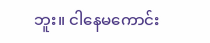ဘူး။ ငါနေမကောင်း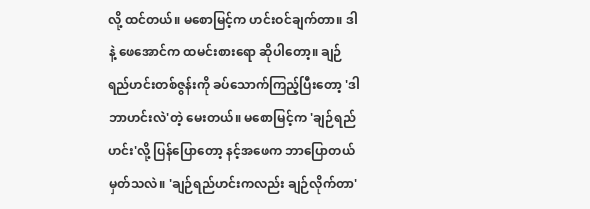လို့ ထင်တယ်။ မစောမြင့်က ဟင်းဝင်ချက်တာ။ ဒါနဲ့ ဖေအောင်က ထမင်းစားရော ဆိုပါတော့။ ချဉ်ရည်ဟင်းတစ်ဇွန်းကို ခပ်သောက်ကြည့်ပြီးတော့ 'ဒါ ဘာဟင်းလဲ'တဲ့ မေးတယ်။ မစောမြင့်က 'ချဉ်ရည်ဟင်း'လို့ ပြန်ပြောတော့ နင့်အဖေက ဘာပြောတယ် မှတ်သလဲ။ 'ချဉ်ရည်ဟင်းကလည်း ချဉ်လိုက်တာ'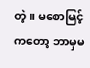တဲ့။ မစောမြင့်ကတော့ ဘာမှမ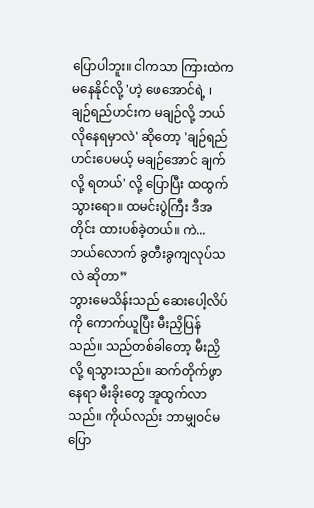ပြောပါဘူး။ ငါကသာ ကြားထဲက မနေနိုင်လို့ 'ဟဲ့ ဖေအောင်ရဲ့ ၊ ချဉ်ရည်ဟင်းက မချဉ်လို့ ဘယ်လိုနေရမှာလဲ' ဆိုတော့ 'ချဉ်ရည်ဟင်းပေမယ့် မချဉ်အောင် ချက်လို့ ရတယ်' လို့ ပြောပြီး ထထွက်သွားရော။ ထမင်းပွဲကြီး ဒီအတိုင်း ထားပစ်ခဲ့တယ်။ ကဲ... ဘယ်လောက် ခွတီးခွကျလုပ်သလဲ ဆိုတာ”
ဘွားမေသိန်းသည် ဆေးပေါ့လိပ်ကို ကောက်ယူပြီး မီးညှိပြန်သည်။ သည်တစ်ခါတော့ မီးညှိလို့ ရသွားသည်။ ဆက်တိုက်ဖွာနေရာ မီးခိုးတွေ အူထွက်လာသည်။ ကိုယ်လည်း ဘာမျှဝင်မပြော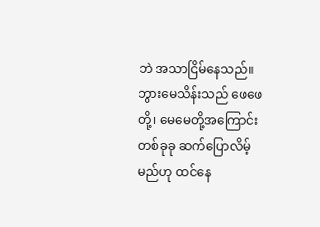ဘဲ အသာငြိမ်နေသည်။ ဘွားမေသိန်းသည် ဖေဖေတို့၊ မေမေတို့အကြောင်း တစ်ခုခု ဆက်ပြောလိမ့်မည်ဟု ထင်နေ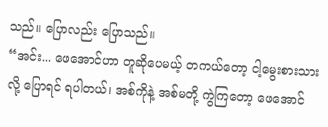သည်။ ပြောလည်း ပြောသည်။
“အင်း... ဖေအောင်ဟာ တူဆိုပေမယ့် တကယ်တော့ ငါ့မွေးစားသားလို့ ပြောရင် ရပါတယ်၊ အစ်ကိုနဲ့ အစ်မတို့ ကွဲကြတော့ ဖေအောင်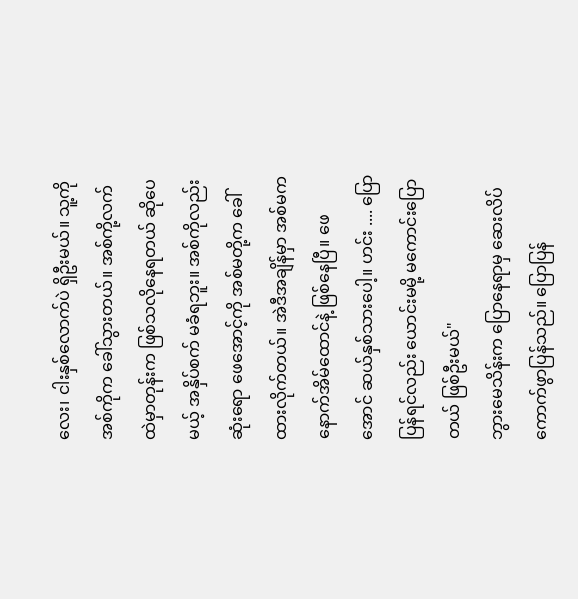လေး၊ ငါးနှစ်လောက်ပဲ ရှိဦးမယ်။ သူ့ကို အစ်ကိုက ခေါ်သွားတယ်။ အစ်ကို့လက်ထဲမှာတုန်းက ဖြစ်သလိုနေရတယ် ဆိုပေမယ့် အနှိပ်စက် မခံရဘူး။ အစ်ကိုလည်း ဆုံးရော ဖေအောင့်ကို အစ်မတို့က ခေါ်ထားလိုက်တယ်။ အဲဒီအချိန်မှာ အစ်မက နောက်အိမ်ထောင်နဲ့ ဖြစ်နေပြီ။ ဖေအောင် ဆယ်နှစ်သားပေါ့။ ဟင်း .... ပြောပြန်ရင်လည်း ယောင်းမမို့ မကောင်းပြောတယ် ဖြစ်ဦးမယ်"
ဘွားမေသိန်းက ပြောနေရာမှ ဆေးလိပ်ကောက်ဖွာပြန်သည်။ ပြောပြန်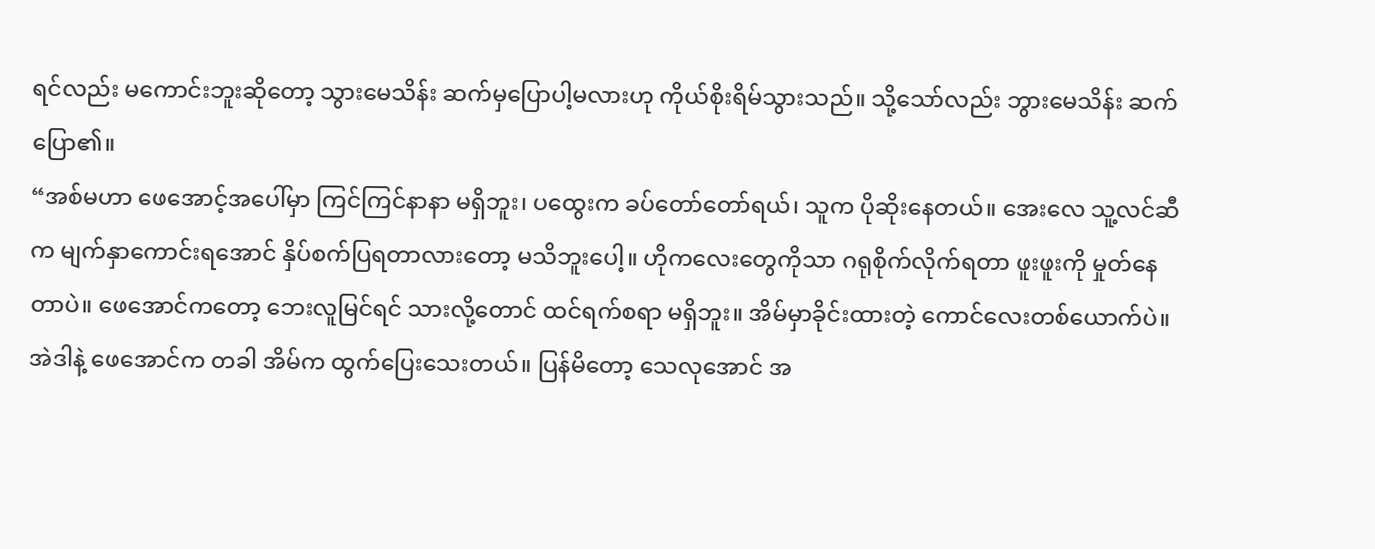ရင်လည်း မကောင်းဘူးဆိုတော့ သွားမေသိန်း ဆက်မှပြောပါ့မလားဟု ကိုယ်စိုးရိမ်သွားသည်။ သို့သော်လည်း ဘွားမေသိန်း ဆက်ပြော၏။
“အစ်မဟာ ဖေအောင့်အပေါ်မှာ ကြင်ကြင်နာနာ မရှိဘူး၊ ပထွေးက ခပ်တော်တော်ရယ်၊ သူက ပိုဆိုးနေတယ်။ အေးလေ သူ့လင်ဆီက မျက်နှာကောင်းရအောင် နှိပ်စက်ပြရတာလားတော့ မသိဘူးပေါ့။ ဟိုကလေးတွေကိုသာ ဂရုစိုက်လိုက်ရတာ ဖူးဖူးကို မှုတ်နေတာပဲ။ ဖေအောင်ကတော့ ဘေးလူမြင်ရင် သားလို့တောင် ထင်ရက်စရာ မရှိဘူး။ အိမ်မှာခိုင်းထားတဲ့ ကောင်လေးတစ်ယောက်ပဲ။ အဲဒါနဲ့ ဖေအောင်က တခါ အိမ်က ထွက်ပြေးသေးတယ်။ ပြန်မိတော့ သေလုအောင် အ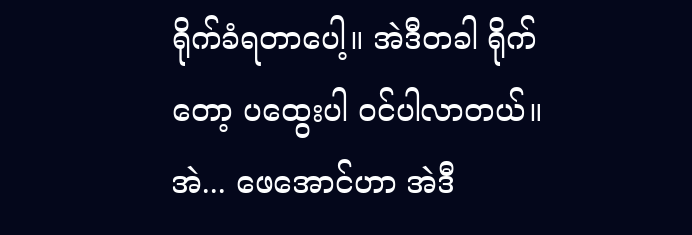ရိုက်ခံရတာပေါ့။ အဲဒီတခါ ရိုက်တော့ ပထွေးပါ ဝင်ပါလာတယ်။ အဲ... ဖေအောင်ဟာ အဲဒီ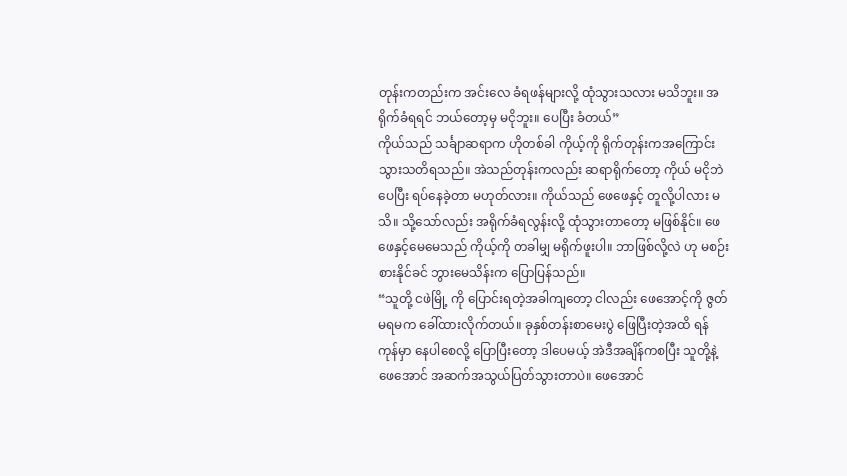တုန်းကတည်းက အင်းလေ ခံရဖန်များလို့ ထုံသွားသလား မသိဘူး။ အရိုက်ခံရရင် ဘယ်တော့မှ မငိုဘူး။ ပေပြီး ခံတယ်”
ကိုယ်သည် သင်္ချာဆရာက ဟိုတစ်ခါ ကိုယ့်ကို ရိုက်တုန်းကအကြောင်း သွားသတိရသည်။ အဲသည်တုန်းကလည်း ဆရာရိုက်တော့ ကိုယ် မငိုဘဲ ပေပြီး ရပ်နေခဲ့တာ မဟုတ်လား။ ကိုယ်သည် ဖေဖေနှင့် တူလို့ပါလား မသိ။ သို့သော်လည်း အရိုက်ခံရလွန်းလို့ ထုံသွားတာတော့ မဖြစ်နိုင်။ ဖေဖေနှင့်မေမေသည် ကိုယ့်ကို တခါမျှ မရိုက်ဖူးပါ။ ဘာဖြစ်လို့လဲ ဟု မစဉ်းစားနိုင်ခင် ဘွားမေသိန်းက ပြောပြန်သည်။
“သူတို့ ငဖဲမြို့ ကို ပြောင်းရတဲ့အခါကျတော့ ငါလည်း ဖေအောင့်ကို ဇွတ် မရမက ခေါ်ထားလိုက်တယ်။ ခုနှစ်တန်းစာမေးပွဲ ဖြေပြီးတဲ့အထိ ရန်ကုန်မှာ နေပါစေလို့ ပြောပြီးတော့ ဒါပေမယ့် အဲဒီအချိန်ကစပြီး သူတို့နဲ့ ဖေအောင် အဆက်အသွယ်ပြတ်သွားတာပဲ။ ဖေအောင်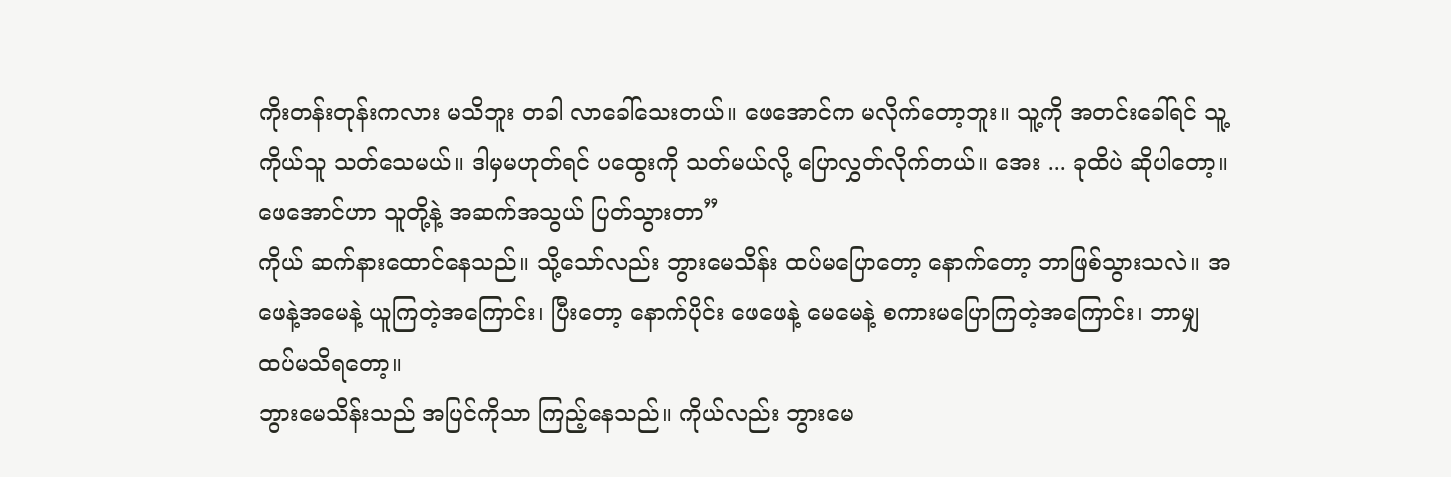ကိုးတန်းတုန်းကလား မသိဘူး တခါ လာခေါ်သေးတယ်။ ဖေအောင်က မလိုက်တော့ဘူး။ သူ့ကို အတင်းခေါ်ရင် သူ့ကိုယ်သူ သတ်သေမယ်။ ဒါမှမဟုတ်ရင် ပထွေးကို သတ်မယ်လို့ ပြောလွှတ်လိုက်တယ်။ အေး ... ခုထိပဲ ဆိုပါတော့။ ဖေအောင်ဟာ သူတို့နဲ့ အဆက်အသွယ် ပြတ်သွားတာ”
ကိုယ် ဆက်နားထောင်နေသည်။ သို့သော်လည်း ဘွားမေသိန်း ထပ်မပြောတော့ နောက်တော့ ဘာဖြစ်သွားသလဲ။ အဖေနဲ့အမေနဲ့ ယူကြတဲ့အကြောင်း၊ ပြီးတော့ နောက်ပိုင်း ဖေဖေနဲ့ မေမေနဲ့ စကားမပြောကြတဲ့အကြောင်း၊ ဘာမျှ ထပ်မသိရတော့။
ဘွားမေသိန်းသည် အပြင်ကိုသာ ကြည့်နေသည်။ ကိုယ်လည်း ဘွားမေ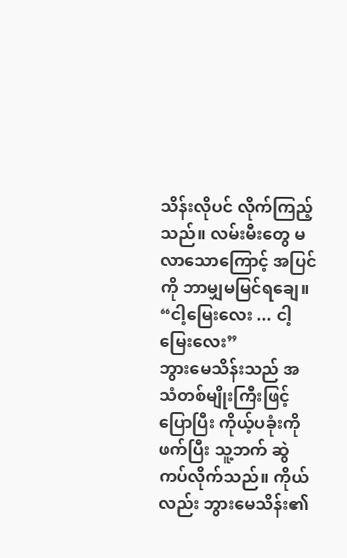သိန်းလိုပင် လိုက်ကြည့်သည်။ လမ်းမီးတွေ မလာသောကြောင့် အပြင်ကို ဘာမျှမမြင်ရချေ။
“ငါ့မြေးလေး ... ငါ့မြေးလေး”
ဘွားမေသိန်းသည် အသံတစ်မျိုးကြီးဖြင့် ပြောပြီး ကိုယ့်ပခုံးကို ဖက်ပြီး သူ့ဘက် ဆွဲကပ်လိုက်သည်။ ကိုယ်လည်း ဘွားမေသိန်း၏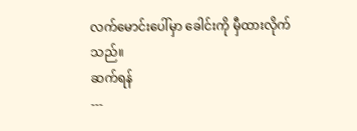လက်မောင်းပေါ်မှာ ခေါင်းကို မှီထားလိုက်သည်။
ဆက်ရန်
---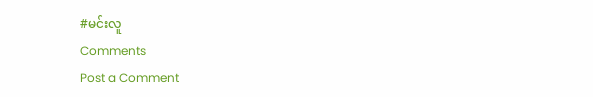#မင်းလူ
Comments
Post a Comment